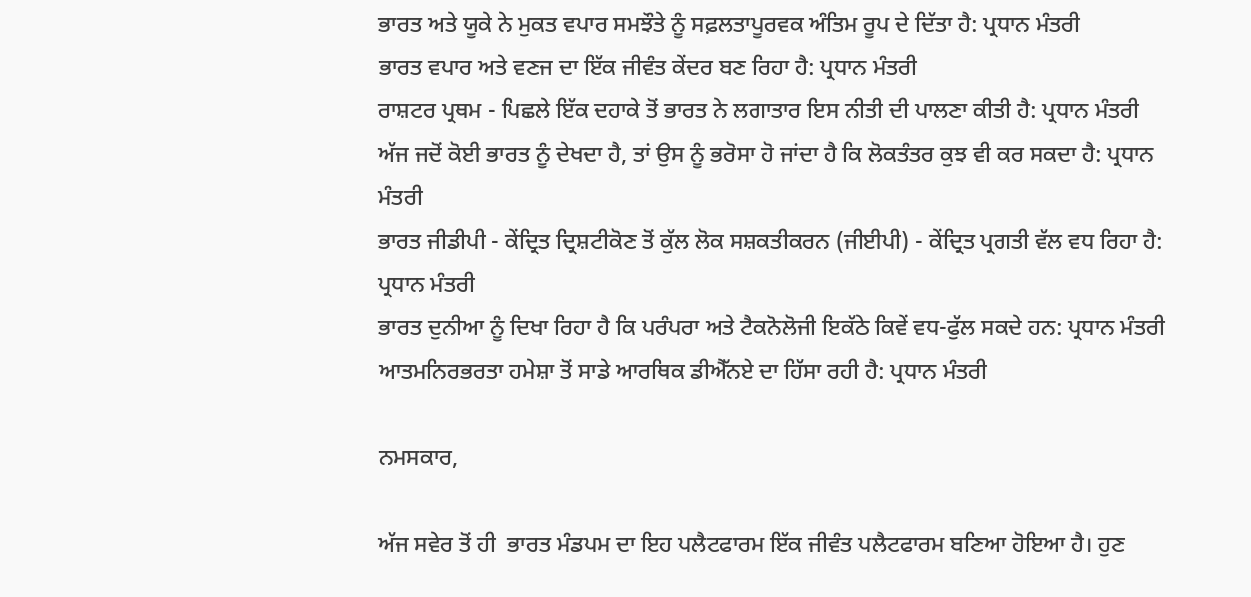ਭਾਰਤ ਅਤੇ ਯੂਕੇ ਨੇ ਮੁਕਤ ਵਪਾਰ ਸਮਝੌਤੇ ਨੂੰ ਸਫ਼ਲਤਾਪੂਰਵਕ ਅੰਤਿਮ ਰੂਪ ਦੇ ਦਿੱਤਾ ਹੈ: ਪ੍ਰਧਾਨ ਮੰਤਰੀ
ਭਾਰਤ ਵਪਾਰ ਅਤੇ ਵਣਜ ਦਾ ਇੱਕ ਜੀਵੰਤ ਕੇਂਦਰ ਬਣ ਰਿਹਾ ਹੈ: ਪ੍ਰਧਾਨ ਮੰਤਰੀ
ਰਾਸ਼ਟਰ ਪ੍ਰਥਮ - ਪਿਛਲੇ ਇੱਕ ਦਹਾਕੇ ਤੋਂ ਭਾਰਤ ਨੇ ਲਗਾਤਾਰ ਇਸ ਨੀਤੀ ਦੀ ਪਾਲਣਾ ਕੀਤੀ ਹੈ: ਪ੍ਰਧਾਨ ਮੰਤਰੀ
ਅੱਜ ਜਦੋਂ ਕੋਈ ਭਾਰਤ ਨੂੰ ਦੇਖਦਾ ਹੈ, ਤਾਂ ਉਸ ਨੂੰ ਭਰੋਸਾ ਹੋ ਜਾਂਦਾ ਹੈ ਕਿ ਲੋਕਤੰਤਰ ਕੁਝ ਵੀ ਕਰ ਸਕਦਾ ਹੈ: ਪ੍ਰਧਾਨ ਮੰਤਰੀ
ਭਾਰਤ ਜੀਡੀਪੀ - ਕੇਂਦ੍ਰਿਤ ਦ੍ਰਿਸ਼ਟੀਕੋਣ ਤੋਂ ਕੁੱਲ ਲੋਕ ਸਸ਼ਕਤੀਕਰਨ (ਜੀਈਪੀ) - ਕੇਂਦ੍ਰਿਤ ਪ੍ਰਗਤੀ ਵੱਲ ਵਧ ਰਿਹਾ ਹੈ: ਪ੍ਰਧਾਨ ਮੰਤਰੀ
ਭਾਰਤ ਦੁਨੀਆ ਨੂੰ ਦਿਖਾ ਰਿਹਾ ਹੈ ਕਿ ਪਰੰਪਰਾ ਅਤੇ ਟੈਕਨੋਲੋਜੀ ਇਕੱਠੇ ਕਿਵੇਂ ਵਧ-ਫੁੱਲ ਸਕਦੇ ਹਨ: ਪ੍ਰਧਾਨ ਮੰਤਰੀ
ਆਤਮਨਿਰਭਰਤਾ ਹਮੇਸ਼ਾ ਤੋਂ ਸਾਡੇ ਆਰਥਿਕ ਡੀਐੱਨਏ ਦਾ ਹਿੱਸਾ ਰਹੀ ਹੈ: ਪ੍ਰਧਾਨ ਮੰਤਰੀ

ਨਮਸਕਾਰ,

ਅੱਜ ਸਵੇਰ ਤੋਂ ਹੀ  ਭਾਰਤ ਮੰਡਪਮ ਦਾ ਇਹ ਪਲੈਟਫਾਰਮ ਇੱਕ ਜੀਵੰਤ ਪਲੈਟਫਾਰਮ ਬਣਿਆ ਹੋਇਆ ਹੈ। ਹੁਣ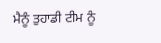ਮੈਨੂੰ ਤੁਹਾਡੀ ਟੀਮ ਨੂੰ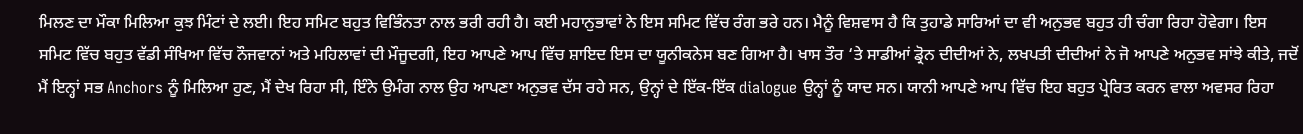ਮਿਲਣ ਦਾ ਮੌਕਾ ਮਿਲਿਆ ਕੁਝ ਮਿੰਟਾਂ ਦੇ ਲਈ। ਇਹ ਸਮਿਟ ਬਹੁਤ ਵਿਭਿੰਨਤਾ ਨਾਲ ਭਰੀ ਰਹੀ ਹੈ। ਕਈ ਮਹਾਨੁਭਾਵਾਂ ਨੇ ਇਸ ਸਮਿਟ ਵਿੱਚ ਰੰਗ ਭਰੇ ਹਨ। ਮੈਨੂੰ ਵਿਸ਼ਵਾਸ ਹੈ ਕਿ ਤੁਹਾਡੇ ਸਾਰਿਆਂ ਦਾ ਵੀ ਅਨੁਭਵ ਬਹੁਤ ਹੀ ਚੰਗਾ ਰਿਹਾ ਹੋਵੇਗਾ। ਇਸ ਸਮਿਟ ਵਿੱਚ ਬਹੁਤ ਵੱਡੀ ਸੰਖਿਆ ਵਿੱਚ ਨੌਜਵਾਨਾਂ ਅਤੇ ਮਹਿਲਾਵਾਂ ਦੀ ਮੌਜੂਦਗੀ, ਇਹ ਆਪਣੇ ਆਪ ਵਿੱਚ ਸ਼ਾਇਦ ਇਸ ਦਾ ਯੂਨੀਕਨੇਸ ਬਣ ਗਿਆ ਹੈ। ਖਾਸ ਤੌਰ ‘ਤੇ ਸਾਡੀਆਂ ਡ੍ਰੋਨ ਦੀਦੀਆਂ ਨੇ, ਲਖਪਤੀ ਦੀਦੀਆਂ ਨੇ ਜੋ ਆਪਣੇ ਅਨੁਭਵ ਸਾਂਝੇ ਕੀਤੇ, ਜਦੋਂ ਮੈਂ ਇਨ੍ਹਾਂ ਸਭ Anchors ਨੂੰ ਮਿਲਿਆ ਹੁਣ, ਮੈਂ ਦੇਖ ਰਿਹਾ ਸੀ, ਇੰਨੇ ਉਮੰਗ ਨਾਲ ਉਹ ਆਪਣਾ ਅਨੁਭਵ ਦੱਸ ਰਹੇ ਸਨ, ਉਨ੍ਹਾਂ ਦੇ ਇੱਕ-ਇੱਕ dialogue ਉਨ੍ਹਾਂ ਨੂੰ ਯਾਦ ਸਨ। ਯਾਨੀ ਆਪਣੇ ਆਪ ਵਿੱਚ ਇਹ ਬਹੁਤ ਪ੍ਰੇਰਿਤ ਕਰਨ ਵਾਲਾ ਅਵਸਰ ਰਿਹਾ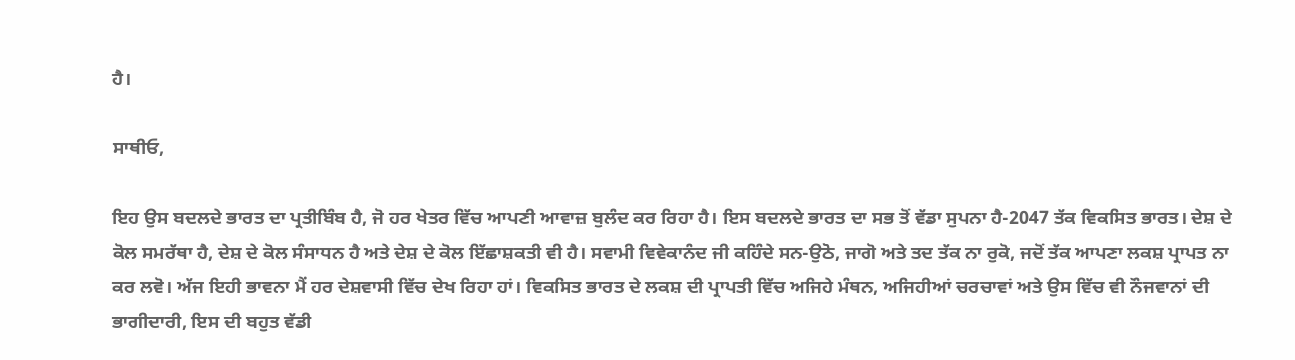ਹੈ।

ਸਾਥੀਓ,

ਇਹ ਉਸ ਬਦਲਦੇ ਭਾਰਤ ਦਾ ਪ੍ਰਤੀਬਿੰਬ ਹੈ, ਜੋ ਹਰ ਖੇਤਰ ਵਿੱਚ ਆਪਣੀ ਆਵਾਜ਼ ਬੁਲੰਦ ਕਰ ਰਿਹਾ ਹੈ। ਇਸ ਬਦਲਦੇ ਭਾਰਤ ਦਾ ਸਭ ਤੋਂ ਵੱਡਾ ਸੁਪਨਾ ਹੈ-2047 ਤੱਕ ਵਿਕਸਿਤ ਭਾਰਤ। ਦੇਸ਼ ਦੇ ਕੋਲ ਸਮਰੱਥਾ ਹੈ, ਦੇਸ਼ ਦੇ ਕੋਲ ਸੰਸਾਧਨ ਹੈ ਅਤੇ ਦੇਸ਼ ਦੇ ਕੋਲ ਇੱਛਾਸ਼ਕਤੀ ਵੀ ਹੈ। ਸਵਾਮੀ ਵਿਵੇਕਾਨੰਦ ਜੀ ਕਹਿੰਦੇ ਸਨ-ਉਠੋ, ਜਾਗੋ ਅਤੇ ਤਦ ਤੱਕ ਨਾ ਰੁਕੋ, ਜਦੋਂ ਤੱਕ ਆਪਣਾ ਲਕਸ਼ ਪ੍ਰਾਪਤ ਨਾ ਕਰ ਲਵੋ। ਅੱਜ ਇਹੀ ਭਾਵਨਾ ਮੈਂ ਹਰ ਦੇਸ਼ਵਾਸੀ ਵਿੱਚ ਦੇਖ ਰਿਹਾ ਹਾਂ। ਵਿਕਸਿਤ ਭਾਰਤ ਦੇ ਲਕਸ਼ ਦੀ ਪ੍ਰਾਪਤੀ ਵਿੱਚ ਅਜਿਹੇ ਮੰਥਨ, ਅਜਿਹੀਆਂ ਚਰਚਾਵਾਂ ਅਤੇ ਉਸ ਵਿੱਚ ਵੀ ਨੌਜਵਾਨਾਂ ਦੀ ਭਾਗੀਦਾਰੀ, ਇਸ ਦੀ ਬਹੁਤ ਵੱਡੀ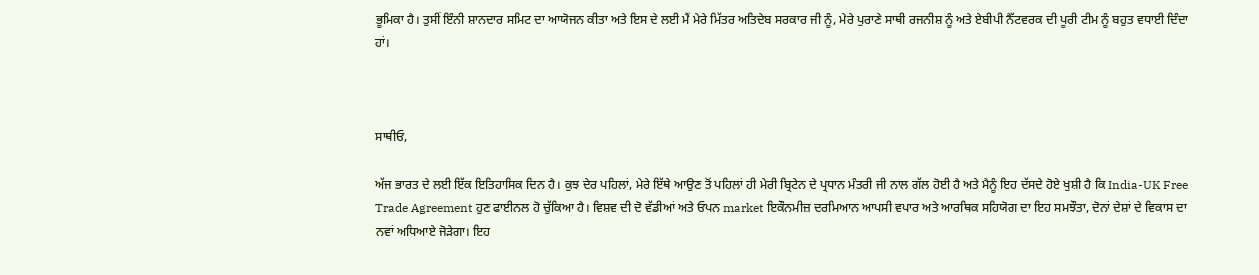ਭੂਮਿਕਾ ਹੈ। ਤੁਸੀਂ ਇੰਨੀ ਸ਼ਾਨਦਾਰ ਸਮਿਟ ਦਾ ਆਯੋਜਨ ਕੀਤਾ ਅਤੇ ਇਸ ਦੇ ਲਈ ਮੈਂ ਮੇਰੇ ਮਿੱਤਰ ਅਤਿਦੇਬ ਸਰਕਾਰ ਜੀ ਨੂੰ, ਮੇਰੇ ਪੁਰਾਣੇ ਸਾਥੀ ਰਜਨੀਸ਼ ਨੂੰ ਅਤੇ ਏਬੀਪੀ ਨੈੱਟਵਰਕ ਦੀ ਪੂਰੀ ਟੀਮ ਨੂੰ ਬਹੁਤ ਵਧਾਈ ਦਿੰਦਾ ਹਾਂ।



ਸਾਥੀਓ,

ਅੱਜ ਭਾਰਤ ਦੇ ਲਈ ਇੱਕ ਇਤਿਹਾਸਿਕ ਦਿਨ ਹੈ। ਕੁਝ ਦੇਰ ਪਹਿਲਾਂ, ਮੇਰੇ ਇੱਥੇ ਆਉਣ ਤੋਂ ਪਹਿਲਾਂ ਹੀ ਮੇਰੀ ਬ੍ਰਿਟੇਨ ਦੇ ਪ੍ਰਧਾਨ ਮੰਤਰੀ ਜੀ ਨਾਲ ਗੱਲ ਹੋਈ ਹੈ ਅਤੇ ਮੈਨੂੰ ਇਹ ਦੱਸਦੇ ਹੋਏ ਖੁਸ਼ੀ ਹੈ ਕਿ India-UK Free Trade Agreement ਹੁਣ ਫਾਈਨਲ ਹੋ ਚੁੱਕਿਆ ਹੈ। ਵਿਸ਼ਵ ਦੀ ਦੋ ਵੱਡੀਆਂ ਅਤੇ ਓਪਨ market ਇਕੌਨਮੀਜ਼ ਦਰਮਿਆਨ ਆਪਸੀ ਵਪਾਰ ਅਤੇ ਆਰਥਿਕ ਸਹਿਯੋਗ ਦਾ ਇਹ ਸਮਝੌਤਾ, ਦੋਨਾਂ ਦੇਸ਼ਾਂ ਦੇ ਵਿਕਾਸ ਦਾ ਨਵਾਂ ਅਧਿਆਏ ਜੋੜੇਗਾ। ਇਹ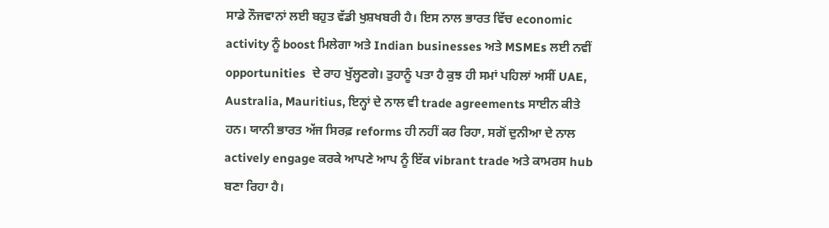ਸਾਡੇ ਨੌਜਵਾਨਾਂ ਲਈ ਬਹੁਤ ਵੱਡੀ ਖੁਸ਼ਖਬਰੀ ਹੈ। ਇਸ ਨਾਲ ਭਾਰਤ ਵਿੱਚ economic activity ਨੂੰ boost ਮਿਲੇਗਾ ਅਤੇ Indian businesses ਅਤੇ MSMEs ਲਈ ਨਵੀਂ opportunities  ਦੇ ਰਾਹ ਖੁੱਲ੍ਹਣਗੇ। ਤੁਹਾਨੂੰ ਪਤਾ ਹੈ ਕੁਝ ਹੀ ਸਮਾਂ ਪਹਿਲਾਂ ਅਸੀਂ UAE, Australia, Mauritius, ਇਨ੍ਹਾਂ ਦੇ ਨਾਲ ਵੀ trade agreements ਸਾਈਨ ਕੀਤੇ ਹਨ। ਯਾਨੀ ਭਾਰਤ ਅੱਜ ਸਿਰਫ਼ reforms ਹੀ ਨਹੀਂ ਕਰ ਰਿਹਾ, ਸਗੋਂ ਦੁਨੀਆ ਦੇ ਨਾਲ actively engage ਕਰਕੇ ਆਪਣੇ ਆਪ ਨੂੰ ਇੱਕ vibrant trade ਅਤੇ ਕਾਮਰਸ hub ਬਣਾ ਰਿਹਾ ਹੈ।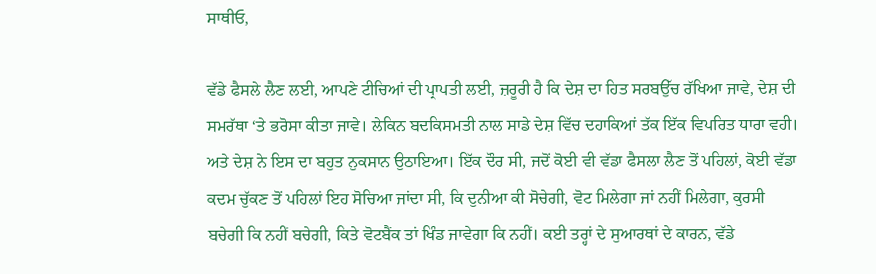ਸਾਥੀਓ,

ਵੱਡੇ ਫੈਸਲੇ ਲੈਣ ਲਈ, ਆਪਣੇ ਟੀਚਿਆਂ ਦੀ ਪ੍ਰਾਪਤੀ ਲਈ, ਜ਼ਰੂਰੀ ਹੈ ਕਿ ਦੇਸ਼ ਦਾ ਹਿਤ ਸਰਬਉੱਚ ਰੱਖਿਆ ਜਾਵੇ, ਦੇਸ਼ ਦੀ ਸਮਰੱਥਾ ‘ਤੇ ਭਰੋਸਾ ਕੀਤਾ ਜਾਵੇ। ਲੇਕਿਨ ਬਦਕਿਸਮਤੀ ਨਾਲ ਸਾਡੇ ਦੇਸ਼ ਵਿੱਚ ਦਹਾਕਿਆਂ ਤੱਕ ਇੱਕ ਵਿਪਰਿਤ ਧਾਰਾ ਵਹੀ। ਅਤੇ ਦੇਸ਼ ਨੇ ਇਸ ਦਾ ਬਹੁਤ ਨੁਕਸਾਨ ਉਠਾਇਆ। ਇੱਕ ਦੌਰ ਸੀ, ਜਦੋਂ ਕੋਈ ਵੀ ਵੱਡਾ ਫੈਸਲਾ ਲੈਣ ਤੋਂ ਪਹਿਲਾਂ, ਕੋਈ ਵੱਡਾ ਕਦਮ ਚੁੱਕਣ ਤੋਂ ਪਹਿਲਾਂ ਇਹ ਸੋਚਿਆ ਜਾਂਦਾ ਸੀ, ਕਿ ਦੁਨੀਆ ਕੀ ਸੋਚੇਗੀ, ਵੋਟ ਮਿਲੇਗਾ ਜਾਂ ਨਹੀਂ ਮਿਲੇਗਾ, ਕੁਰਸੀ ਬਚੇਗੀ ਕਿ ਨਹੀਂ ਬਚੇਗੀ, ਕਿਤੇ ਵੋਟਬੈਂਕ ਤਾਂ ਖਿੰਡ ਜਾਵੇਗਾ ਕਿ ਨਹੀਂ। ਕਈ ਤਰ੍ਹਾਂ ਦੇ ਸੁਆਰਥਾਂ ਦੇ ਕਾਰਨ, ਵੱਡੇ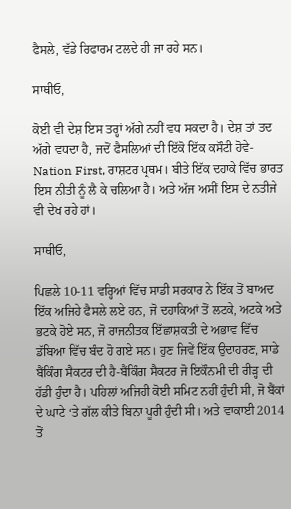ਫੈਸਲੇ, ਵੱਡੇ ਰਿਫਾਰਮ ਟਲਦੇ ਹੀ ਜਾ ਰਹੇ ਸਨ।

ਸਾਥੀਓ,

ਕੋਈ ਵੀ ਦੇਸ਼ ਇਸ ਤਰ੍ਹਾਂ ਅੱਗੇ ਨਹੀਂ ਵਧ ਸਕਦਾ ਹੈ। ਦੇਸ਼ ਤਾਂ ਤਦ ਅੱਗੇ ਵਧਦਾ ਹੈ, ਜਦੋਂ ਫੈਸਲਿਆਂ ਦੀ ਇੱਕੋ ਇੱਕ ਕਸੌਟੀ ਹੋਵੇ- Nation First, ਰਾਸ਼ਟਰ ਪ੍ਰਥਮ। ਬੀਤੇ ਇੱਕ ਦਹਾਕੇ ਵਿੱਚ ਭਾਰਤ ਇਸ ਨੀਤੀ ਨੂੰ ਲੈ ਕੇ ਚਲਿਆ ਹੈ। ਅਤੇ ਅੱਜ ਅਸੀਂ ਇਸ ਦੇ ਨਤੀਜੇ ਵੀ ਦੇਖ ਰਹੇ ਹਾਂ।

ਸਾਥੀਓ,

ਪਿਛਲੇ 10-11 ਵਰ੍ਹਿਆਂ ਵਿੱਚ ਸਾਡੀ ਸਰਕਾਰ ਨੇ ਇੱਕ ਤੋਂ ਬਾਅਦ ਇੱਕ ਅਜਿਹੇ ਫੈਸਲੇ ਲਏ ਹਨ, ਜੋ ਦਹਾਕਿਆਂ ਤੋਂ ਲਟਕੇ, ਅਟਕੇ ਅਤੇ ਭਟਕੇ ਹੋਏ ਸਨ, ਜੋ ਰਾਜਨੀਤਕ ਇੱਛਾਸ਼ਕਤੀ ਦੇ ਅਭਾਵ ਵਿੱਚ ਡੱਬਿਆ ਵਿੱਚ ਬੰਦ ਹੋ ਗਏ ਸਨ। ਹੁਣ ਜਿਵੇਂ ਇੱਕ ਉਦਾਹਰਣ, ਸਾਡੇ ਬੈਂਕਿੰਗ ਸੈਕਟਰ ਦੀ ਹੈ-ਬੈਂਕਿੰਗ ਸੈਕਟਰ ਜੋ ਇਕੌਨਮੀ ਦੀ ਰੀੜ੍ਹ ਦੀ ਹੱਡੀ ਹੁੰਦਾ ਹੈ। ਪਹਿਲਾਂ ਅਜਿਹੀ ਕੋਈ ਸਮਿਟ ਨਹੀਂ ਹੁੰਦੀ ਸੀ, ਜੋ ਬੈਂਕਾਂ ਦੇ ਘਾਟੇ ‘ਤੇ ਗੱਲ ਕੀਤੇ ਬਿਨਾ ਪੂਰੀ ਹੁੰਦੀ ਸੀ। ਅਤੇ ਵਾਕਾਈ 2014 ਤੋਂ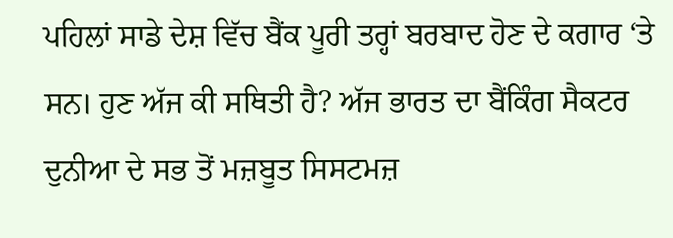ਪਹਿਲਾਂ ਸਾਡੇ ਦੇਸ਼ ਵਿੱਚ ਬੈਂਕ ਪੂਰੀ ਤਰ੍ਹਾਂ ਬਰਬਾਦ ਹੋਣ ਦੇ ਕਗਾਰ ‘ਤੇ ਸਨ। ਹੁਣ ਅੱਜ ਕੀ ਸਥਿਤੀ ਹੈ? ਅੱਜ ਭਾਰਤ ਦਾ ਬੈਂਕਿੰਗ ਸੈਕਟਰ ਦੁਨੀਆ ਦੇ ਸਭ ਤੋਂ ਮਜ਼ਬੂਤ ਸਿਸਟਮਜ਼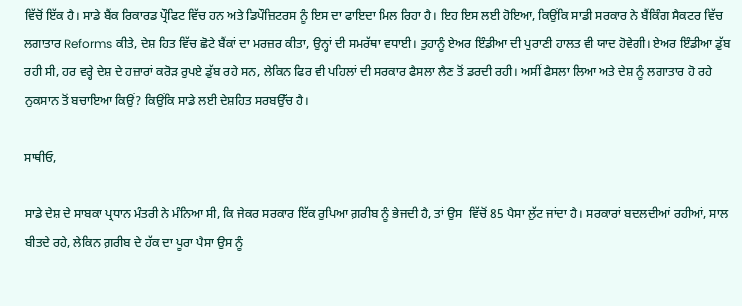ਵਿੱਚੋਂ ਇੱਕ ਹੈ। ਸਾਡੇ ਬੈਂਕ ਰਿਕਾਰਡ ਪ੍ਰੌਫਿਟ ਵਿੱਚ ਹਨ ਅਤੇ ਡਿਪੌਜ਼ਿਟਰਸ ਨੂੰ ਇਸ ਦਾ ਫਾਇਦਾ ਮਿਲ ਰਿਹਾ ਹੈ। ਇਹ ਇਸ ਲਈ ਹੋਇਆ, ਕਿਉਂਕਿ ਸਾਡੀ ਸਰਕਾਰ ਨੇ ਬੈਂਕਿੰਗ ਸੈਕਟਰ ਵਿੱਚ ਲਗਾਤਾਰ Reforms ਕੀਤੇ, ਦੇਸ਼ ਹਿਤ ਵਿੱਚ ਛੋਟੇ ਬੈਂਕਾਂ ਦਾ ਮਰਜ਼ਰ ਕੀਤਾ, ਉਨ੍ਹਾਂ ਦੀ ਸਮਰੱਥਾ ਵਧਾਈ। ਤੁਹਾਨੂੰ ਏਅਰ ਇੰਡੀਆ ਦੀ ਪੁਰਾਣੀ ਹਾਲਤ ਵੀ ਯਾਦ ਹੋਵੇਗੀ। ਏਅਰ ਇੰਡੀਆ ਡੁੱਬ ਰਹੀ ਸੀ, ਹਰ ਵਰ੍ਹੇ ਦੇਸ਼ ਦੇ ਹਜ਼ਾਰਾਂ ਕਰੋੜ ਰੁਪਏ ਡੁੱਬ ਰਹੇ ਸਨ, ਲੇਕਿਨ ਫਿਰ ਵੀ ਪਹਿਲਾਂ ਦੀ ਸਰਕਾਰ ਫੈਸਲਾ ਲੈਣ ਤੋਂ ਡਰਦੀ ਰਹੀ। ਅਸੀਂ ਫੈਸਲਾ ਲਿਆ ਅਤੇ ਦੇਸ਼ ਨੂੰ ਲਗਾਤਾਰ ਹੋ ਰਹੇ ਨੁਕਸਾਨ ਤੋਂ ਬਚਾਇਆ ਕਿਉਂ? ਕਿਉਂਕਿ ਸਾਡੇ ਲਈ ਦੇਸ਼ਹਿਤ ਸਰਬਉੱਚ ਹੈ।

ਸਾਥੀਓ,

ਸਾਡੇ ਦੇਸ਼ ਦੇ ਸਾਬਕਾ ਪ੍ਰਧਾਨ ਮੰਤਰੀ ਨੇ ਮੰਨਿਆ ਸੀ, ਕਿ ਜੇਕਰ ਸਰਕਾਰ ਇੱਕ ਰੁਪਿਆ ਗ਼ਰੀਬ ਨੂੰ ਭੇਜਦੀ ਹੈ, ਤਾਂ ਉਸ  ਵਿੱਚੋਂ 85 ਪੈਸਾ ਲੁੱਟ ਜਾਂਦਾ ਹੈ। ਸਰਕਾਰਾਂ ਬਦਲਦੀਆਂ ਰਹੀਆਂ, ਸਾਲ ਬੀਤਦੇ ਰਹੇ, ਲੇਕਿਨ ਗ਼ਰੀਬ ਦੇ ਹੱਕ ਦਾ ਪੂਰਾ ਪੈਸਾ ਉਸ ਨੂੰ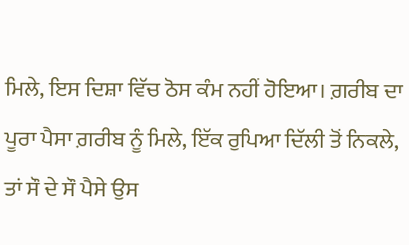ਮਿਲੇ, ਇਸ ਦਿਸ਼ਾ ਵਿੱਚ ਠੋਸ ਕੰਮ ਨਹੀਂ ਹੋਇਆ। ਗ਼ਰੀਬ ਦਾ ਪੂਰਾ ਪੈਸਾ ਗ਼ਰੀਬ ਨੂੰ ਮਿਲੇ, ਇੱਕ ਰੁਪਿਆ ਦਿੱਲੀ ਤੋਂ ਨਿਕਲੇ, ਤਾਂ ਸੌ ਦੇ ਸੌ ਪੈਸੇ ਉਸ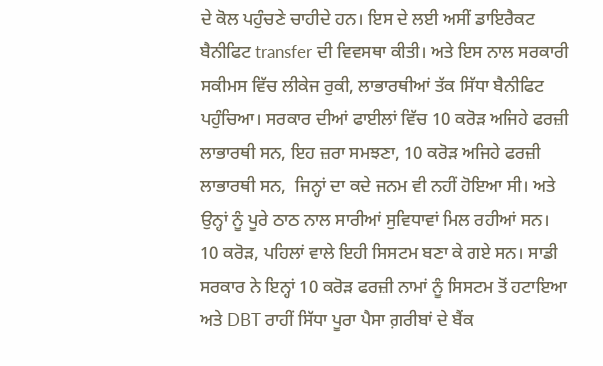ਦੇ ਕੋਲ ਪਹੁੰਚਣੇ ਚਾਹੀਦੇ ਹਨ। ਇਸ ਦੇ ਲਈ ਅਸੀਂ ਡਾਇਰੈਕਟ ਬੈਨੀਫਿਟ transfer ਦੀ ਵਿਵਸਥਾ ਕੀਤੀ। ਅਤੇ ਇਸ ਨਾਲ ਸਰਕਾਰੀ ਸਕੀਮਸ ਵਿੱਚ ਲੀਕੇਜ ਰੁਕੀ, ਲਾਭਾਰਥੀਆਂ ਤੱਕ ਸਿੱਧਾ ਬੈਨੀਫਿਟ ਪਹੁੰਚਿਆ। ਸਰਕਾਰ ਦੀਆਂ ਫਾਈਲਾਂ ਵਿੱਚ 10 ਕਰੋੜ ਅਜਿਹੇ ਫਰਜ਼ੀ ਲਾਭਾਰਥੀ ਸਨ, ਇਹ ਜ਼ਰਾ ਸਮਝਣਾ, 10 ਕਰੋੜ ਅਜਿਹੇ ਫਰਜ਼ੀ ਲਾਭਾਰਥੀ ਸਨ,  ਜਿਨ੍ਹਾਂ ਦਾ ਕਦੇ ਜਨਮ ਵੀ ਨਹੀਂ ਹੋਇਆ ਸੀ। ਅਤੇ ਉਨ੍ਹਾਂ ਨੂੰ ਪੂਰੇ ਠਾਠ ਨਾਲ ਸਾਰੀਆਂ ਸੁਵਿਧਾਵਾਂ ਮਿਲ ਰਹੀਆਂ ਸਨ। 10 ਕਰੋੜ, ਪਹਿਲਾਂ ਵਾਲੇ ਇਹੀ ਸਿਸਟਮ ਬਣਾ ਕੇ ਗਏ ਸਨ। ਸਾਡੀ ਸਰਕਾਰ ਨੇ ਇਨ੍ਹਾਂ 10 ਕਰੋੜ ਫਰਜ਼ੀ ਨਾਮਾਂ ਨੂੰ ਸਿਸਟਮ ਤੋਂ ਹਟਾਇਆ ਅਤੇ DBT ਰਾਹੀਂ ਸਿੱਧਾ ਪੂਰਾ ਪੈਸਾ ਗ਼ਰੀਬਾਂ ਦੇ ਬੈਂਕ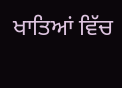ਖਾਤਿਆਂ ਵਿੱਚ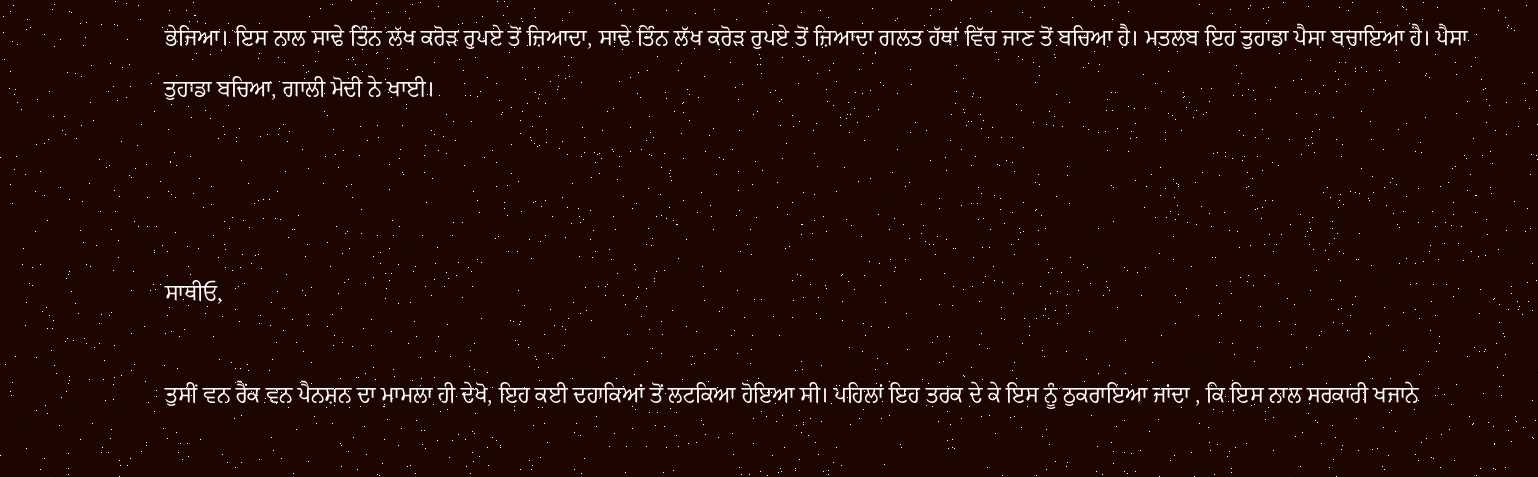ਭੇਜਿਆ। ਇਸ ਨਾਲ ਸਾਢੇ ਤਿੰਨ ਲੱਖ ਕਰੋੜ ਰੁਪਏ ਤੋਂ ਜ਼ਿਆਦਾ, ਸਾਢੇ ਤਿੰਨ ਲੱਖ ਕਰੋੜ ਰੁਪਏ ਤੋਂ ਜ਼ਿਆਦਾ ਗਲਤ ਹੱਥਾਂ ਵਿੱਚ ਜਾਣ ਤੋਂ ਬਚਿਆ ਹੈ। ਮਤਲਬ ਇਹ ਤੁਹਾਡਾ ਪੈਸਾ ਬਚਾਇਆ ਹੈ। ਪੈਸਾ ਤੁਹਾਡਾ ਬਚਿਆ, ਗਾਲੀ ਮੋਦੀ ਨੇ ਖਾਈ।



ਸਾਥੀਓ,

ਤੁਸੀਂ ਵਨ ਰੈਂਕ ਵਨ ਪੈਨਸ਼ਨ ਦਾ ਮਾਮਲਾ ਹੀ ਦੇਖੋ, ਇਹ ਕਈ ਦਹਾਕਿਆਂ ਤੋਂ ਲਟਕਿਆ ਹੋਇਆ ਸੀ। ਪਹਿਲਾਂ ਇਹ ਤਰਕ ਦੇ ਕੇ ਇਸ ਨੂੰ ਠੁਕਰਾਇਆ ਜਾਂਦਾ , ਕਿ ਇਸ ਨਾਲ ਸਰਕਾਰੀ ਖਜਾਨੇ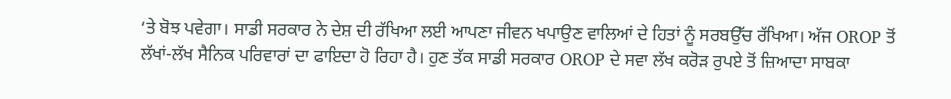‘ਤੇ ਬੋਝ ਪਵੇਗਾ। ਸਾਡੀ ਸਰਕਾਰ ਨੇ ਦੇਸ਼ ਦੀ ਰੱਖਿਆ ਲਈ ਆਪਣਾ ਜੀਵਨ ਖਪਾਉਣ ਵਾਲਿਆਂ ਦੇ ਹਿਤਾਂ ਨੂੰ ਸਰਬਉੱਚ ਰੱਖਿਆ। ਅੱਜ OROP ਤੋਂ ਲੱਖਾਂ-ਲੱਖ ਸੈਨਿਕ ਪਰਿਵਾਰਾਂ ਦਾ ਫਾਇਦਾ ਹੋ ਰਿਹਾ ਹੈ। ਹੁਣ ਤੱਕ ਸਾਡੀ ਸਰਕਾਰ OROP ਦੇ ਸਵਾ ਲੱਖ ਕਰੋੜ ਰੁਪਏ ਤੋਂ ਜ਼ਿਆਦਾ ਸਾਬਕਾ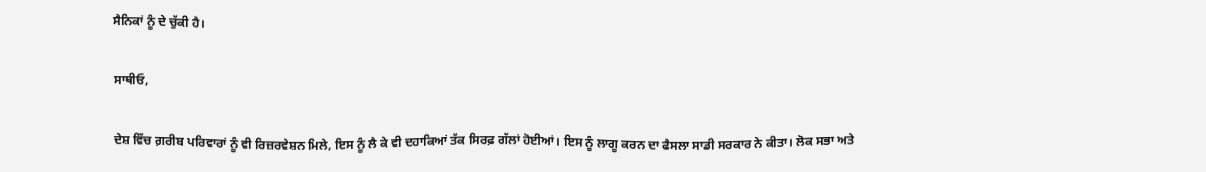ਸੈਨਿਕਾਂ ਨੂੰ ਦੇ ਚੁੱਕੀ ਹੈ।

ਸਾਥੀਓ,

ਦੇਸ਼ ਵਿੱਚ ਗ਼ਰੀਬ ਪਰਿਵਾਰਾਂ ਨੂੰ ਵੀ ਰਿਜ਼ਰਵੇਸ਼ਨ ਮਿਲੇ, ਇਸ ਨੂੰ ਲੈ ਕੇ ਵੀ ਦਹਾਕਿਆਂ ਤੱਕ ਸਿਰਫ਼ ਗੱਲਾਂ ਹੋਈਆਂ। ਇਸ ਨੂੰ ਲਾਗੂ ਕਰਨ ਦਾ ਫੈਸਲਾ ਸਾਡੀ ਸਰਕਾਰ ਨੇ ਕੀਤਾ। ਲੋਕ ਸਭਾ ਅਤੇ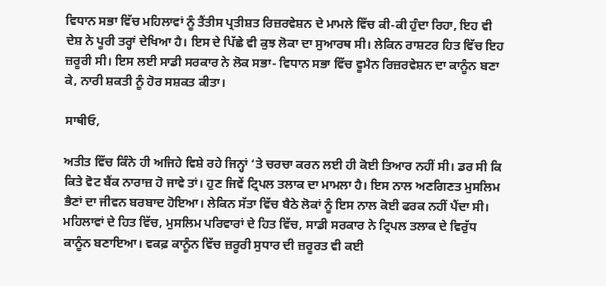ਵਿਧਾਨ ਸਭਾ ਵਿੱਚ ਮਹਿਲਾਵਾਂ ਨੂੰ ਤੈਂਤੀਸ ਪ੍ਰਤੀਸ਼ਤ ਰਿਜ਼ਰਵੇਸ਼ਨ ਦੇ ਮਾਮਲੇ ਵਿੱਚ ਕੀ-ਕੀ ਹੁੰਦਾ ਰਿਹਾ, ਇਹ ਵੀ ਦੇਸ਼ ਨੇ ਪੂਰੀ ਤਰ੍ਹਾਂ ਦੇਖਿਆ ਹੈ। ਇਸ ਦੇ ਪਿੱਛੇ ਵੀ ਕੁਝ ਲੋਕਾ ਦਾ ਸੁਆਰਥ ਸੀ। ਲੇਕਿਨ ਰਾਸ਼ਟਰ ਹਿਤ ਵਿੱਚ ਇਹ ਜ਼ਰੂਰੀ ਸੀ। ਇਸ ਲਈ ਸਾਡੀ ਸਰਕਾਰ ਨੇ ਲੋਕ ਸਭਾ- ਵਿਧਾਨ ਸਭਾ ਵਿੱਚ ਵੂਮੈਨ ਰਿਜ਼ਰਵੇਸ਼ਨ ਦਾ ਕਾਨੂੰਨ ਬਣਾ ਕੇ, ਨਾਰੀ ਸ਼ਕਤੀ ਨੂੰ ਹੋਰ ਸਸ਼ਕਤ ਕੀਤਾ।

ਸਾਥੀਓ,

ਅਤੀਤ ਵਿੱਚ ਕਿੰਨੇ ਹੀ ਅਜਿਹੇ ਵਿਸ਼ੇ ਰਹੇ ਜਿਨ੍ਹਾਂ ‘ਤੇ ਚਰਚਾ ਕਰਨ ਲਈ ਹੀ ਕੋਈ ਤਿਆਰ ਨਹੀਂ ਸੀ। ਡਰ ਸੀ ਕਿ ਕਿਤੇ ਵੋਟ ਬੈਂਕ ਨਾਰਾਜ਼ ਹੋ ਜਾਵੇ ਤਾਂ। ਹੁਣ ਜਿਵੇਂ ਟ੍ਰਿਪਲ ਤਲਾਕ ਦਾ ਮਾਮਲਾ ਹੈ। ਇਸ ਨਾਲ ਅਣਗਿਣਤ ਮੁਸਲਿਮ ਭੈਣਾਂ ਦਾ ਜੀਵਨ ਬਰਬਾਦ ਹੋਇਆ। ਲੇਕਿਨ ਸੱਤਾ ਵਿੱਚ ਬੈਠੇ ਲੋਕਾਂ ਨੂੰ ਇਸ ਨਾਲ ਕੋਈ ਫਰਕ ਨਹੀਂ ਪੈਂਦਾ ਸੀ। ਮਹਿਲਾਵਾਂ ਦੇ ਹਿਤ ਵਿੱਚ, ਮੁਸਲਿਮ ਪਰਿਵਾਰਾਂ ਦੇ ਹਿਤ ਵਿੱਚ, ਸਾਡੀ ਸਰਕਾਰ ਨੇ ਟ੍ਰਿਪਲ ਤਲਾਕ ਦੇ ਵਿਰੁੱਧ ਕਾਨੂੰਨ ਬਣਾਇਆ। ਵਕਫ਼ ਕਾਨੂੰਨ ਵਿੱਚ ਜ਼ਰੂਰੀ ਸੁਧਾਰ ਦੀ ਜ਼ਰੂਰਤ ਵੀ ਕਈ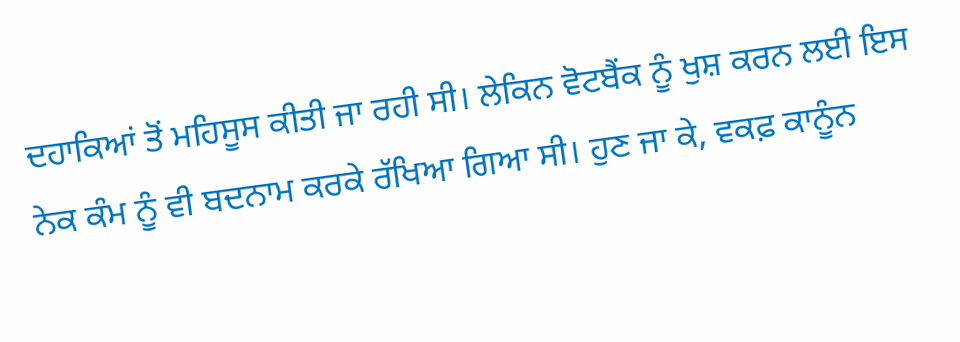ਦਹਾਕਿਆਂ ਤੋਂ ਮਹਿਸੂਸ ਕੀਤੀ ਜਾ ਰਹੀ ਸੀ। ਲੇਕਿਨ ਵੋਟਬੈਂਕ ਨੂੰ ਖੁਸ਼ ਕਰਨ ਲਈ ਇਸ ਨੇਕ ਕੰਮ ਨੂੰ ਵੀ ਬਦਨਾਮ ਕਰਕੇ ਰੱਖਿਆ ਗਿਆ ਸੀ। ਹੁਣ ਜਾ ਕੇ, ਵਕਫ਼ ਕਾਨੂੰਨ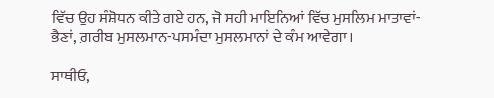ਵਿੱਚ ਉਹ ਸੰਸ਼ੋਧਨ ਕੀਤੇ ਗਏ ਹਨ, ਜੋ ਸਹੀ ਮਾਇਨਿਆਂ ਵਿੱਚ ਮੁਸਲਿਮ ਮਾਤਾਵਾਂ-ਭੈਣਾਂ, ਗ਼ਰੀਬ ਮੁਸਲਮਾਨ-ਪਸਮੰਦਾ ਮੁਸਲਮਾਨਾਂ ਦੇ ਕੰਮ ਆਵੇਗਾ।

ਸਾਥੀਓ,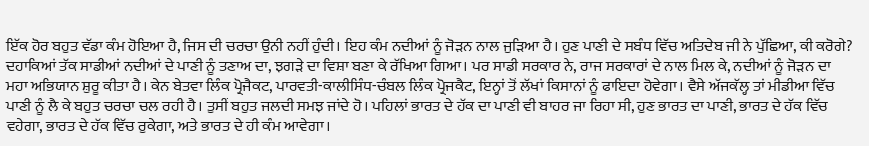ਇੱਕ ਹੋਰ ਬਹੁਤ ਵੱਡਾ ਕੰਮ ਹੋਇਆ ਹੈ, ਜਿਸ ਦੀ ਚਰਚਾ ਉਨੀ ਨਹੀਂ ਹੁੰਦੀ। ਇਹ ਕੰਮ ਨਦੀਆਂ ਨੂੰ ਜੋੜਨ ਨਾਲ ਜੁੜਿਆ ਹੈ। ਹੁਣ ਪਾਣੀ ਦੇ ਸਬੰਧ ਵਿੱਚ ਅਤਿਦੇਬ ਜੀ ਨੇ ਪੁੱਛਿਆ, ਕੀ ਕਰੋਗੇ? ਦਹਾਕਿਆਂ ਤੱਕ ਸਾਡੀਆਂ ਨਦੀਆਂ ਦੇ ਪਾਣੀ ਨੂੰ ਤਣਾਅ ਦਾ, ਝਗੜੇ ਦਾ ਵਿਸ਼ਾ ਬਣਾ ਕੇ ਰੱਖਿਆ ਗਿਆ। ਪਰ ਸਾਡੀ ਸਰਕਾਰ ਨੇ, ਰਾਜ ਸਰਕਾਰਾਂ ਦੇ ਨਾਲ ਮਿਲ ਕੇ, ਨਦੀਆਂ ਨੂੰ ਜੋੜਨ ਦਾ ਮਹਾ ਅਭਿਯਾਨ ਸ਼ੁਰੂ ਕੀਤਾ ਹੈ। ਕੇਨ ਬੇਤਵਾ ਲਿੰਕ ਪ੍ਰੋਜੈਕਟ, ਪਾਰਵਤੀ-ਕਾਲੀਸਿੰਧ-ਚੰਬਲ ਲਿੰਕ ਪ੍ਰੋਜਕੈਟ, ਇਨ੍ਹਾਂ ਤੋਂ ਲੱਖਾਂ ਕਿਸਾਨਾਂ ਨੂੰ ਫਾਇਦਾ ਹੋਵੇਗਾ। ਵੈਸੇ ਅੱਜਕੱਲ੍ਹ ਤਾਂ ਮੀਡੀਆ ਵਿੱਚ ਪਾਣੀ ਨੂੰ ਲੈ ਕੇ ਬਹੁਤ ਚਰਚਾ ਚਲ ਰਹੀ ਹੈ। ਤੁਸੀਂ ਬਹੁਤ ਜਲਦੀ ਸਮਝ ਜਾਂਦੇ ਹੋ। ਪਹਿਲਾਂ ਭਾਰਤ ਦੇ ਹੱਕ ਦਾ ਪਾਣੀ ਵੀ ਬਾਹਰ ਜਾ ਰਿਹਾ ਸੀ, ਹੁਣ ਭਾਰਤ ਦਾ ਪਾਣੀ, ਭਾਰਤ ਦੇ ਹੱਕ ਵਿੱਚ ਵਹੇਗਾ, ਭਾਰਤ ਦੇ ਹੱਕ ਵਿੱਚ ਰੁਕੇਗਾ, ਅਤੇ ਭਾਰਤ ਦੇ ਹੀ ਕੰਮ ਆਵੇਗਾ।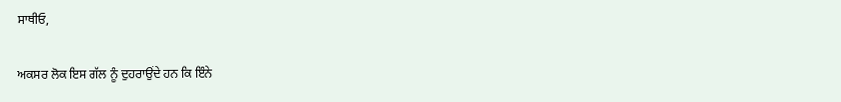ਸਾਥੀਓ,

ਅਕਸਰ ਲੋਕ ਇਸ ਗੱਲ ਨੂੰ ਦੁਹਰਾਉਂਦੇ ਹਨ ਕਿ ਇੰਨੇ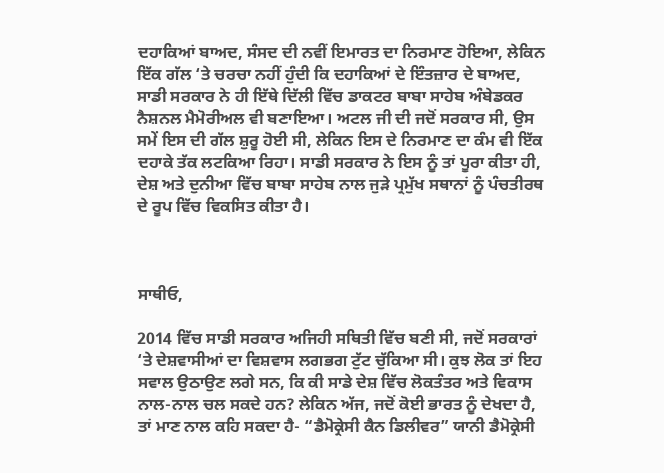ਦਹਾਕਿਆਂ ਬਾਅਦ, ਸੰਸਦ ਦੀ ਨਵੀਂ ਇਮਾਰਤ ਦਾ ਨਿਰਮਾਣ ਹੋਇਆ, ਲੇਕਿਨ ਇੱਕ ਗੱਲ ‘ਤੇ ਚਰਚਾ ਨਹੀਂ ਹੁੰਦੀ ਕਿ ਦਹਾਕਿਆਂ ਦੇ ਇੰਤਜ਼ਾਰ ਦੇ ਬਾਅਦ, ਸਾਡੀ ਸਰਕਾਰ ਨੇ ਹੀ ਇੱਥੇ ਦਿੱਲੀ ਵਿੱਚ ਡਾਕਟਰ ਬਾਬਾ ਸਾਹੇਬ ਅੰਬੇਡਕਰ ਨੈਸ਼ਨਲ ਮੈਮੋਰੀਅਲ ਵੀ ਬਣਾਇਆ। ਅਟਲ ਜੀ ਦੀ ਜਦੋਂ ਸਰਕਾਰ ਸੀ, ਉਸ ਸਮੇਂ ਇਸ ਦੀ ਗੱਲ ਸ਼ੁਰੂ ਹੋਈ ਸੀ, ਲੇਕਿਨ ਇਸ ਦੇ ਨਿਰਮਾਣ ਦਾ ਕੰਮ ਵੀ ਇੱਕ ਦਹਾਕੇ ਤੱਕ ਲਟਕਿਆ ਰਿਹਾ। ਸਾਡੀ ਸਰਕਾਰ ਨੇ ਇਸ ਨੂੰ ਤਾਂ ਪੂਰਾ ਕੀਤਾ ਹੀ, ਦੇਸ਼ ਅਤੇ ਦੁਨੀਆ ਵਿੱਚ ਬਾਬਾ ਸਾਹੇਬ ਨਾਲ ਜੁੜੇ ਪ੍ਰਮੁੱਖ ਸਥਾਨਾਂ ਨੂੰ ਪੰਚਤੀਰਥ ਦੇ ਰੂਪ ਵਿੱਚ ਵਿਕਸਿਤ ਕੀਤਾ ਹੈ।



ਸਾਥੀਓ,

2014 ਵਿੱਚ ਸਾਡੀ ਸਰਕਾਰ ਅਜਿਹੀ ਸਥਿਤੀ ਵਿੱਚ ਬਣੀ ਸੀ, ਜਦੋਂ ਸਰਕਾਰਾਂ ‘ਤੇ ਦੇਸ਼ਵਾਸੀਆਂ ਦਾ ਵਿਸ਼ਵਾਸ ਲਗਭਗ ਟੁੱਟ ਚੁੱਕਿਆ ਸੀ। ਕੁਝ ਲੋਕ ਤਾਂ ਇਹ ਸਵਾਲ ਉਠਾਉਣ ਲਗੇ ਸਨ, ਕਿ ਕੀ ਸਾਡੇ ਦੇਸ਼ ਵਿੱਚ ਲੋਕਤੰਤਰ ਅਤੇ ਵਿਕਾਸ ਨਾਲ-ਨਾਲ ਚਲ ਸਕਦੇ ਹਨ? ਲੇਕਿਨ ਅੱਜ, ਜਦੋਂ ਕੋਈ ਭਾਰਤ ਨੂੰ ਦੇਖਦਾ ਹੈ, ਤਾਂ ਮਾਣ ਨਾਲ ਕਹਿ ਸਕਦਾ ਹੈ- “ਡੈਮੋਕ੍ਰੇਸੀ ਕੈਨ ਡਿਲੀਵਰ” ਯਾਨੀ ਡੈਮੋਕ੍ਰੇਸੀ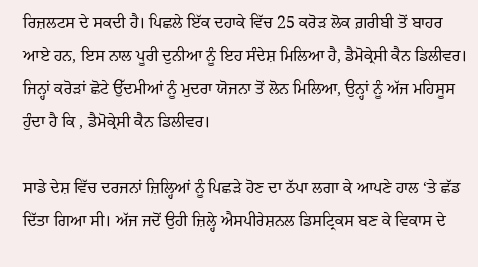ਰਿਜ਼ਲਟਸ ਦੇ ਸਕਦੀ ਹੈ। ਪਿਛਲੇ ਇੱਕ ਦਹਾਕੇ ਵਿੱਚ 25 ਕਰੋੜ ਲੋਕ ਗ਼ਰੀਬੀ ਤੋਂ ਬਾਹਰ ਆਏ ਹਨ, ਇਸ ਨਾਲ ਪੂਰੀ ਦੁਨੀਆ ਨੂੰ ਇਹ ਸੰਦੇਸ਼ ਮਿਲਿਆ ਹੈ, ਡੈਮੋਕ੍ਰੇਸੀ ਕੈਨ ਡਿਲੀਵਰ। ਜਿਨ੍ਹਾਂ ਕਰੋੜਾਂ ਛੋਟੇ ਉੱਦਮੀਆਂ ਨੂੰ ਮੁਦਰਾ ਯੋਜਨਾ ਤੋਂ ਲੋਨ ਮਿਲਿਆ, ਉਨ੍ਹਾਂ ਨੂੰ ਅੱਜ ਮਹਿਸੂਸ ਹੁੰਦਾ ਹੈ ਕਿ , ਡੈਮੋਕ੍ਰੇਸੀ ਕੈਨ ਡਿਲੀਵਰ।

ਸਾਡੇ ਦੇਸ਼ ਵਿੱਚ ਦਰਜਨਾਂ ਜ਼ਿਲ੍ਹਿਆਂ ਨੂੰ ਪਿਛੜੇ ਹੋਣ ਦਾ ਠੱਪਾ ਲਗਾ ਕੇ ਆਪਣੇ ਹਾਲ ‘ਤੇ ਛੱਡ ਦਿੱਤਾ ਗਿਆ ਸੀ। ਅੱਜ ਜਦੋਂ ਉਹੀ ਜ਼ਿਲ੍ਹੇ ਐਸਪੀਰੇਸ਼ਨਲ ਡਿਸਟ੍ਰਿਕਸ ਬਣ ਕੇ ਵਿਕਾਸ ਦੇ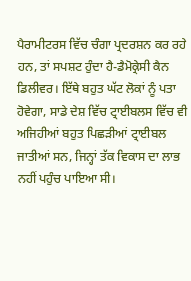ਪੈਰਾਮੀਟਰਸ ਵਿੱਚ ਚੰਗਾ ਪ੍ਰਦਰਸ਼ਨ ਕਰ ਰਹੇ ਹਨ, ਤਾਂ ਸਪਸ਼ਟ ਹੁੰਦਾ ਹੈ-ਡੈਮੋਕ੍ਰੇਸੀ ਕੈਨ ਡਿਲੀਵਰ। ਇੱਥੇ ਬਹੁਤ ਘੱਟ ਲੋਕਾਂ ਨੂੰ ਪਤਾ ਹੋਵੇਗਾ, ਸਾਡੇ ਦੇਸ਼ ਵਿੱਚ ਟ੍ਰਾਈਬਲਸ ਵਿੱਚ ਵੀ ਅਜਿਹੀਆਂ ਬਹੁਤ ਪਿਛੜੀਆਂ ਟ੍ਰਾਈਬਲ ਜਾਤੀਆਂ ਸਨ, ਜਿਨ੍ਹਾਂ ਤੱਕ ਵਿਕਾਸ ਦਾ ਲਾਭ ਨਹੀਂ ਪਹੁੰਚ ਪਾਇਆ ਸੀ।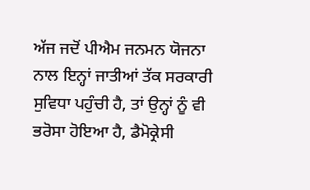ਅੱਜ ਜਦੋਂ ਪੀਐਮ ਜਨਮਨ ਯੋਜਨਾ ਨਾਲ ਇਨ੍ਹਾਂ ਜਾਤੀਆਂ ਤੱਕ ਸਰਕਾਰੀ ਸੁਵਿਧਾ ਪਹੁੰਚੀ ਹੈ, ਤਾਂ ਉਨ੍ਹਾਂ ਨੂੰ ਵੀ ਭਰੋਸਾ ਹੋਇਆ ਹੈ, ਡੈਮੋਕ੍ਰੇਸੀ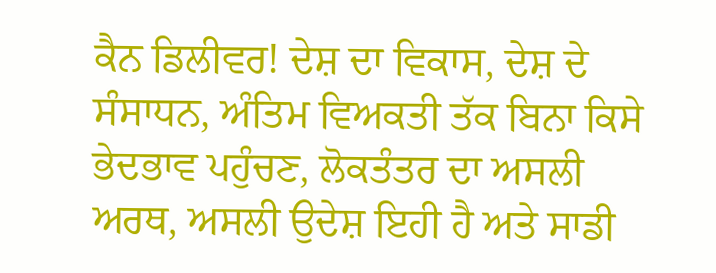ਕੈਨ ਡਿਲੀਵਰ! ਦੇਸ਼ ਦਾ ਵਿਕਾਸ, ਦੇਸ਼ ਦੇ ਸੰਸਾਧਨ, ਅੰਤਿਮ ਵਿਅਕਤੀ ਤੱਕ ਬਿਨਾ ਕਿਸੇ ਭੇਦਭਾਵ ਪਹੁੰਚਣ, ਲੋਕਤੰਤਰ ਦਾ ਅਸਲੀ ਅਰਥ, ਅਸਲੀ ਉਦੇਸ਼ ਇਹੀ ਹੈ ਅਤੇ ਸਾਡੀ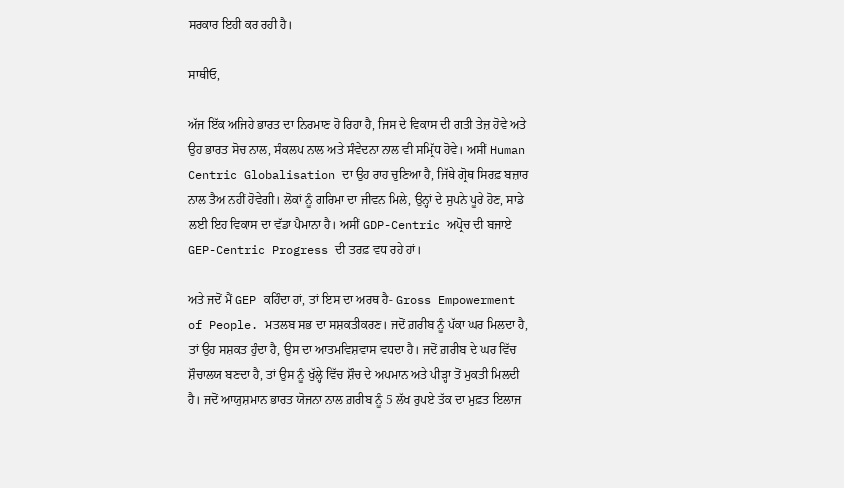ਸਰਕਾਰ ਇਹੀ ਕਰ ਰਹੀ ਹੈ।

ਸਾਥੀਓ,

ਅੱਜ ਇੱਕ ਅਜਿਹੇ ਭਾਰਤ ਦਾ ਨਿਰਮਾਣ ਹੋ ਰਿਹਾ ਹੈ, ਜਿਸ ਦੇ ਵਿਕਾਸ ਦੀ ਗਤੀ ਤੇਜ਼ ਹੋਵੇ ਅਤੇ ਉਹ ਭਾਰਤ ਸੋਚ ਨਾਲ, ਸੰਕਲਪ ਨਾਲ ਅਤੇ ਸੰਵੇਦਨਾ ਨਾਲ ਵੀ ਸਮ੍ਰਿੱਧ ਹੋਵੇ। ਅਸੀਂ Human Centric Globalisation ਦਾ ਉਹ ਰਾਹ ਚੁਣਿਆ ਹੈ, ਜਿੱਥੇ ਗ੍ਰੋਥ ਸਿਰਫ਼ ਬਜ਼ਾਰ ਨਾਲ ਤੈਅ ਨਹੀਂ ਹੋਵੇਗੀ। ਲੋਕਾਂ ਨੂੰ ਗਰਿਮਾ ਦਾ ਜੀਵਨ ਮਿਲੇ, ਉਨ੍ਹਾਂ ਦੇ ਸੁਪਨੇ ਪੂਰੇ ਹੋਣ, ਸਾਡੇ ਲਈ ਇਹ ਵਿਕਾਸ ਦਾ ਵੱਡਾ ਪੈਮਾਨਾ ਹੈ। ਅਸੀਂ GDP-Centric ਅਪ੍ਰੋਚ ਦੀ ਬਜਾਏ GEP-Centric Progress ਦੀ ਤਰਫ਼ ਵਧ ਰਹੇ ਹਾਂ।

ਅਤੇ ਜਦੋਂ ਮੈਂ GEP ਕਹਿੰਦਾ ਹਾਂ, ਤਾਂ ਇਸ ਦਾ ਅਰਥ ਹੈ- Gross Empowerment of People. ਮਤਲਬ ਸਭ ਦਾ ਸਸ਼ਕਤੀਕਰਣ। ਜਦੋਂ ਗ਼ਰੀਬ ਨੂੰ ਪੱਕਾ ਘਰ ਮਿਲਦਾ ਹੈ, ਤਾਂ ਉਹ ਸਸ਼ਕਤ ਹੁੰਦਾ ਹੈ, ਉਸ ਦਾ ਆਤਮਵਿਸ਼ਵਾਸ ਵਧਦਾ ਹੈ। ਜਦੋਂ ਗ਼ਰੀਬ ਦੇ ਘਰ ਵਿੱਚ ਸ਼ੌਚਾਲਯ ਬਣਦਾ ਹੈ, ਤਾਂ ਉਸ ਨੂੰ ਖੁੱਲ੍ਹੇ ਵਿੱਚ ਸ਼ੌਚ ਦੇ ਅਪਮਾਨ ਅਤੇ ਪੀੜ੍ਹਾ ਤੋਂ ਮੁਕਤੀ ਮਿਲਦੀ ਹੈ। ਜਦੋਂ ਆਯੁਸ਼ਮਾਨ ਭਾਰਤ ਯੋਜਨਾ ਨਾਲ ਗ਼ਰੀਬ ਨੂੰ 5 ਲੱਖ ਰੁਪਏ ਤੱਕ ਦਾ ਮੁਫ਼ਤ ਇਲਾਜ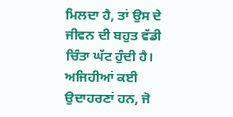ਮਿਲਦਾ ਹੈ, ਤਾਂ ਉਸ ਦੇ ਜੀਵਨ ਦੀ ਬਹੁਤ ਵੱਡੀ ਚਿੰਤਾ ਘੱਟ ਹੁੰਦੀ ਹੈ। ਅਜਿਹੀਆਂ ਕਈ ਉਦਾਹਰਣਾਂ ਹਨ, ਜੋ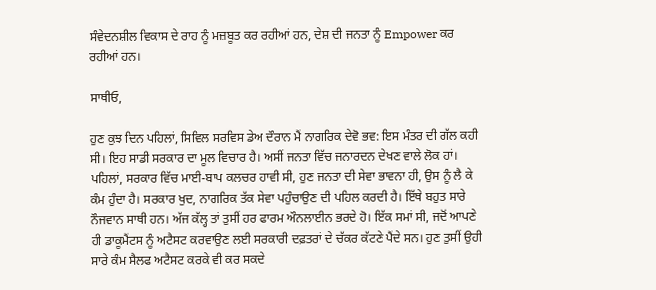ਸੰਵੇਦਨਸ਼ੀਲ ਵਿਕਾਸ ਦੇ ਰਾਹ ਨੂੰ ਮਜ਼ਬੂਤ ਕਰ ਰਹੀਆਂ ਹਨ, ਦੇਸ਼ ਦੀ ਜਨਤਾ ਨੂੰ Empower ਕਰ ਰਹੀਆਂ ਹਨ।

ਸਾਥੀਓ,

ਹੁਣ ਕੁਝ ਦਿਨ ਪਹਿਲਾਂ, ਸਿਵਿਲ ਸਰਵਿਸ ਡੇਅ ਦੌਰਾਨ ਮੈਂ ਨਾਗਰਿਕ ਦੇਵੋ ਭਵ: ਇਸ ਮੰਤਰ ਦੀ ਗੱਲ ਕਹੀ ਸੀ। ਇਹ ਸਾਡੀ ਸਰਕਾਰ ਦਾ ਮੂਲ ਵਿਚਾਰ ਹੈ। ਅਸੀਂ ਜਨਤਾ ਵਿੱਚ ਜਨਾਰਦਨ ਦੇਖਣ ਵਾਲੇ ਲੋਕ ਹਾਂ। ਪਹਿਲਾਂ, ਸਰਕਾਰ ਵਿੱਚ ਮਾਈ-ਬਾਪ ਕਲਚਰ ਹਾਵੀ ਸੀ, ਹੁਣ ਜਨਤਾ ਦੀ ਸੇਵਾ ਭਾਵਨਾ ਹੀ, ਉਸ ਨੂੰ ਲੈ ਕੇ ਕੰਮ ਹੁੰਦਾ ਹੈ। ਸਰਕਾਰ ਖੁਦ, ਨਾਗਰਿਕ ਤੱਕ ਸੇਵਾ ਪਹੁੰਚਾਉਣ ਦੀ ਪਹਿਲ ਕਰਦੀ ਹੈ। ਇੱਥੇ ਬਹੁਤ ਸਾਰੇ ਨੌਜਵਾਨ ਸਾਥੀ ਹਨ। ਅੱਜ ਕੱਲ੍ਹ ਤਾਂ ਤੁਸੀਂ ਹਰ ਫਾਰਮ ਔਨਲਾਈਨ ਭਰਦੇ ਹੋ। ਇੱਕ ਸਮਾਂ ਸੀ, ਜਦੋਂ ਆਪਣੇ ਹੀ ਡਾਕੂਮੈਂਟਸ ਨੂੰ ਅਟੈਸਟ ਕਰਵਾਉਣ ਲਈ ਸਰਕਾਰੀ ਦਫ਼ਤਰਾਂ ਦੇ ਚੱਕਰ ਕੱਟਣੇ ਪੈਂਦੇ ਸਨ। ਹੁਣ ਤੁਸੀਂ ਉਹੀ ਸਾਰੇ ਕੰਮ ਸੈਲਫ ਅਟੈਸਟ ਕਰਕੇ ਵੀ ਕਰ ਸਕਦੇ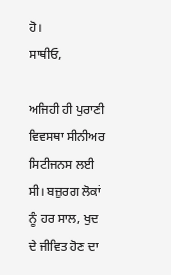ਹੋ।
ਸਾਥੀਓ,

ਅਜਿਹੀ ਹੀ ਪੁਰਾਣੀ ਵਿਵਸਥਾ ਸੀਨੀਅਰ ਸਿਟੀਜਨਸ ਲਈ ਸੀ। ਬਜ਼ੁਰਗ ਲੋਕਾਂ ਨੂੰ ਹਰ ਸਾਲ, ਖੁਦ ਦੇ ਜੀਵਿਤ ਹੋਣ ਦਾ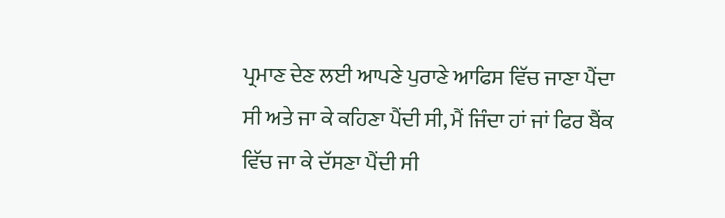ਪ੍ਰਮਾਣ ਦੇਣ ਲਈ ਆਪਣੇ ਪੁਰਾਣੇ ਆਫਿਸ ਵਿੱਚ ਜਾਣਾ ਪੈਂਦਾ ਸੀ ਅਤੇ ਜਾ ਕੇ ਕਹਿਣਾ ਪੈਂਦੀ ਸੀ, ਮੈਂ ਜਿੰਦਾ ਹਾਂ ਜਾਂ ਫਿਰ ਬੈਂਕ ਵਿੱਚ ਜਾ ਕੇ ਦੱਸਣਾ ਪੈਂਦੀ ਸੀ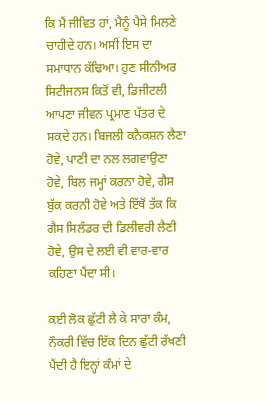ਕਿ ਮੈਂ ਜੀਵਿਤ ਹਾਂ, ਮੈਨੂੰ ਪੈਸੇ ਮਿਲਣੇ ਚਾਹੀਦੇ ਹਨ। ਅਸੀਂ ਇਸ ਦਾ ਸਮਾਧਾਨ ਕੱਢਿਆ। ਹੁਣ ਸੀਨੀਅਰ ਸਿਟੀਜਨਸ ਕਿਤੋਂ ਵੀ, ਡਿਜੀਟਲੀ ਆਪਣਾ ਜੀਵਨ ਪ੍ਰਮਾਣ ਪੱਤਰ ਦੇ ਸਕਦੇ ਹਨ। ਬਿਜਲੀ ਕਨੈਕਸ਼ਨ ਲੈਣਾ ਹੋਵੇ, ਪਾਣੀ ਦਾ ਨਲ ਲਗਵਾਉਣਾ ਹੋਵੇ, ਬਿਲ ਜਮ੍ਹਾਂ ਕਰਨਾ ਹੋਵੇ, ਗੈਸ ਬੁੱਕ ਕਰਨੀ ਹੋਵੇ ਅਤੇ ਇੱਥੋਂ ਤੱਕ ਕਿ ਗੈਸ ਸਿਲੰਡਰ ਦੀ ਡਿਲੀਵਰੀ ਲੈਣੀ ਹੋਵੇ, ਉਸ ਦੇ ਲਈ ਵੀ ਵਾਰ-ਵਾਰ ਕਹਿਣਾ ਪੈਂਦਾ ਸੀ।

ਕਈ ਲੋਕ ਛੁੱਟੀ ਲੈ ਕੇ ਸਾਰਾ ਕੰਮ, ਨੌਕਰੀ ਵਿੱਚ ਇੱਕ ਦਿਨ ਛੁੱਟੀ ਰੱਖਣੀ ਪੈਂਦੀ ਹੈ ਇਨ੍ਹਾਂ ਕੰਮਾਂ ਦੇ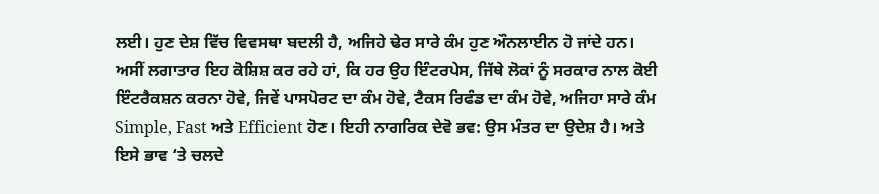ਲਈ। ਹੁਣ ਦੇਸ਼ ਵਿੱਚ ਵਿਵਸਥਾ ਬਦਲੀ ਹੈ, ਅਜਿਹੇ ਢੇਰ ਸਾਰੇ ਕੰਮ ਹੁਣ ਔਨਲਾਈਨ ਹੋ ਜਾਂਦੇ ਹਨ। ਅਸੀਂ ਲਗਾਤਾਰ ਇਹ ਕੋਸ਼ਿਸ਼ ਕਰ ਰਹੇ ਹਾਂ, ਕਿ ਹਰ ਉਹ ਇੰਟਰਪੇਸ, ਜਿੱਥੇ ਲੋਕਾਂ ਨੂੰ ਸਰਕਾਰ ਨਾਲ ਕੋਈ ਇੰਟਰੈਕਸ਼ਨ ਕਰਨਾ ਹੋਵੇ, ਜਿਵੇਂ ਪਾਸਪੋਰਟ ਦਾ ਕੰਮ ਹੋਵੇ, ਟੈਕਸ ਰਿਫੰਡ ਦਾ ਕੰਮ ਹੋਵੇ, ਅਜਿਹਾ ਸਾਰੇ ਕੰਮ Simple, Fast ਅਤੇ Efficient ਹੋਣ। ਇਹੀ ਨਾਗਰਿਕ ਦੇਵੋ ਭਵ: ਉਸ ਮੰਤਰ ਦਾ ਉਦੇਸ਼ ਹੈ। ਅਤੇ ਇਸੇ ਭਾਵ ‘ਤੇ ਚਲਦੇ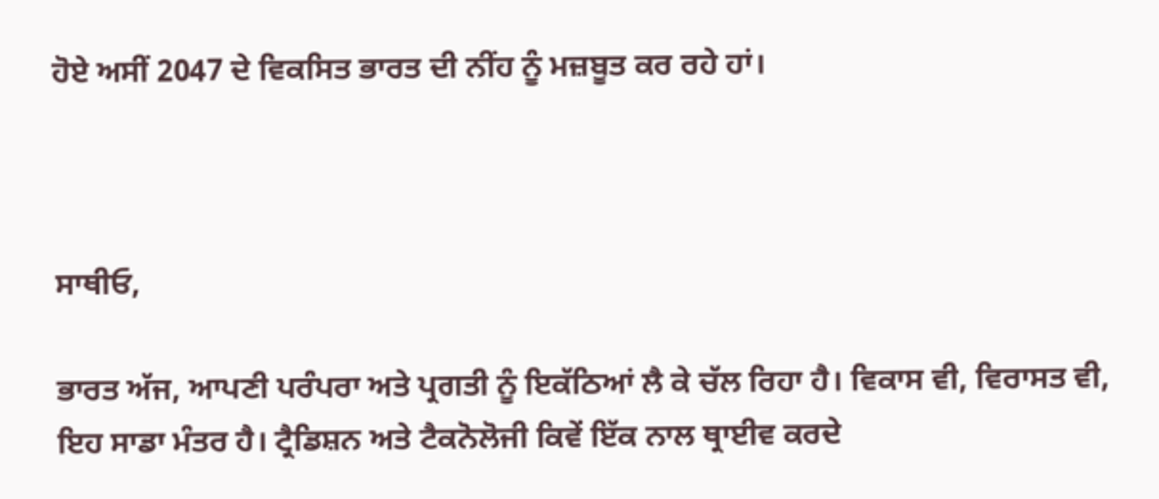ਹੋਏ ਅਸੀਂ 2047 ਦੇ ਵਿਕਸਿਤ ਭਾਰਤ ਦੀ ਨੀਂਹ ਨੂੰ ਮਜ਼ਬੂਤ ਕਰ ਰਹੇ ਹਾਂ।



ਸਾਥੀਓ,

ਭਾਰਤ ਅੱਜ, ਆਪਣੀ ਪਰੰਪਰਾ ਅਤੇ ਪ੍ਰਗਤੀ ਨੂੰ ਇਕੱਠਿਆਂ ਲੈ ਕੇ ਚੱਲ ਰਿਹਾ ਹੈ। ਵਿਕਾਸ ਵੀ, ਵਿਰਾਸਤ ਵੀ, ਇਹ ਸਾਡਾ ਮੰਤਰ ਹੈ। ਟ੍ਰੈਡਿਸ਼ਨ ਅਤੇ ਟੈਕਨੋਲੋਜੀ ਕਿਵੇਂ ਇੱਕ ਨਾਲ ਥ੍ਰਾਈਵ ਕਰਦੇ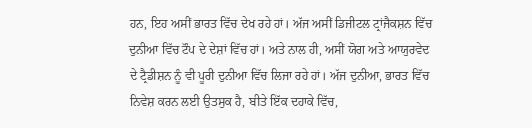ਹਨ, ਇਹ ਅਸੀਂ ਭਾਰਤ ਵਿੱਚ ਦੇਖ ਰਹੇ ਹਾਂ। ਅੱਜ ਅਸੀਂ ਡਿਜੀਟਲ ਟ੍ਰਾਂਜੈਕਸ਼ਨ ਵਿੱਚ ਦੁਨੀਆ ਵਿੱਚ ਟੌਪ ਦੇ ਦੇਸ਼ਾਂ ਵਿੱਚ ਹਾਂ। ਅਤੇ ਨਾਲ ਹੀ, ਅਸੀਂ ਯੋਗ ਅਤੇ ਆਯੁਰਵੇਦ ਦੇ ਟ੍ਰੈਡੀਸ਼ਨ ਨੂੰ ਵੀ ਪੂਰੀ ਦੁਨੀਆ ਵਿੱਚ ਲਿਜਾ ਰਹੇ ਹਾਂ। ਅੱਜ ਦੁਨੀਆ, ਭਾਰਤ ਵਿੱਚ ਨਿਵੇਸ਼ ਕਰਨ ਲਈ ਉਤਸੁਕ ਹੈ, ਬੀਤੇ ਇੱਕ ਦਹਾਕੇ ਵਿੱਚ,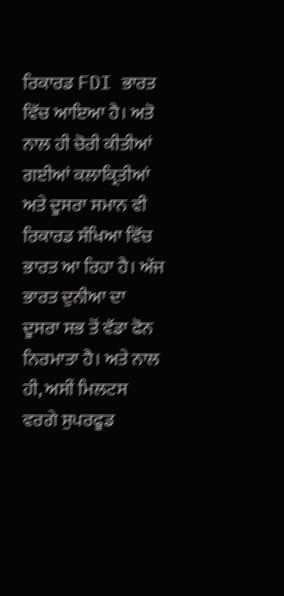ਰਿਕਾਰਡ FDI ਭਾਰਤ ਵਿੱਚ ਆਇਆ ਹੈ। ਅਤੋ ਨਾਲ ਹੀ ਚੋਰੀ ਕੀਤੀਆਂ ਗਈਆਂ ਕਲਾਕ੍ਰਿਤੀਆਂ ਅਤੇ ਦੂਸਰਾ ਸਮਾਨ ਵੀ ਰਿਕਾਰਡ ਸੰਖਿਆ ਵਿੱਚ ਭਾਰਤ ਆ ਰਿਹਾ ਹੈ। ਅੱਜ ਭਾਰਤ ਦੁਨੀਆ ਦਾ ਦੂਸਰਾ ਸਭ ਤੋਂ ਵੱਡਾ ਫੋਨ ਨਿਰਮਾਤਾ ਹੈ। ਅਤੇ ਨਾਲ ਹੀ, ਅਸੀਂ ਮਿਲਟਸ ਵਰਗੇ ਸੁਪਰਫੂਡ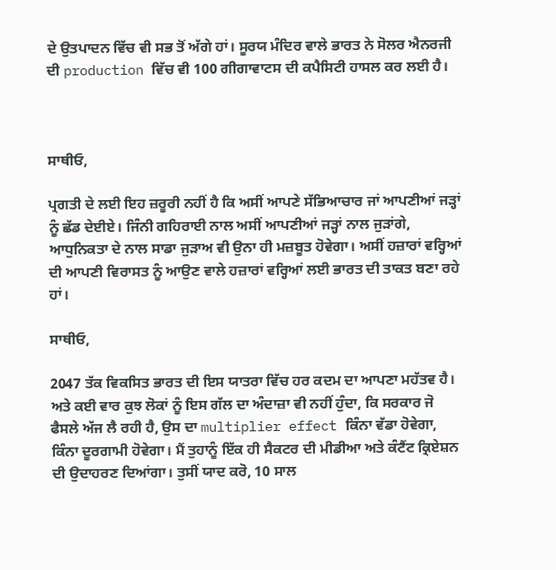ਦੇ ਉਤਪਾਦਨ ਵਿੱਚ ਵੀ ਸਭ ਤੋਂ ਅੱਗੇ ਹਾਂ। ਸੂਰਯ ਮੰਦਿਰ ਵਾਲੇ ਭਾਰਤ ਨੇ ਸੋਲਰ ਐਨਰਜੀ ਦੀ production ਵਿੱਚ ਵੀ 100 ਗੀਗਾਵਾਟਸ ਦੀ ਕਪੈਸਿਟੀ ਹਾਸਲ ਕਰ ਲਈ ਹੈ।



ਸਾਥੀਓ,

ਪ੍ਰਗਤੀ ਦੇ ਲਈ ਇਹ ਜ਼ਰੂਰੀ ਨਹੀਂ ਹੈ ਕਿ ਅਸੀਂ ਆਪਣੇ ਸੱਭਿਆਚਾਰ ਜਾਂ ਆਪਣੀਆਂ ਜੜ੍ਹਾਂ ਨੂੰ ਛੱਡ ਦੇਈਏ। ਜਿੰਨੀ ਗਹਿਰਾਈ ਨਾਲ ਅਸੀਂ ਆਪਣੀਆਂ ਜੜ੍ਹਾਂ ਨਾਲ ਜੁੜਾਂਗੇ, ਆਧੁਨਿਕਤਾ ਦੇ ਨਾਲ ਸਾਡਾ ਜੁੜਾਅ ਵੀ ਉਨਾ ਹੀ ਮਜ਼ਬੂਤ ਹੋਵੇਗਾ। ਅਸੀਂ ਹਜ਼ਾਰਾਂ ਵਰ੍ਹਿਆਂ ਦੀ ਆਪਣੀ ਵਿਰਾਸਤ ਨੂੰ ਆਉਣ ਵਾਲੇ ਹਜ਼ਾਰਾਂ ਵਰ੍ਹਿਆਂ ਲਈ ਭਾਰਤ ਦੀ ਤਾਕਤ ਬਣਾ ਰਹੇ ਹਾਂ।

ਸਾਥੀਓ,

2047 ਤੱਕ ਵਿਕਸਿਤ ਭਾਰਤ ਦੀ ਇਸ ਯਾਤਰਾ ਵਿੱਚ ਹਰ ਕਦਮ ਦਾ ਆਪਣਾ ਮਹੱਤਵ ਹੈ। ਅਤੇ ਕਈ ਵਾਰ ਕੁਝ ਲੋਕਾਂ ਨੂੰ ਇਸ ਗੱਲ ਦਾ ਅੰਦਾਜ਼ਾ ਵੀ ਨਹੀਂ ਹੁੰਦਾ, ਕਿ ਸਰਕਾਰ ਜੋ ਫੈਸਲੇ ਅੱਜ ਲੈ ਰਹੀ ਹੈ, ਉਸ ਦਾ multiplier effect ਕਿੰਨਾ ਵੱਡਾ ਹੋਵੇਗਾ, ਕਿੰਨਾ ਦੂਰਗਾਮੀ ਹੋਵੇਗਾ। ਮੈਂ ਤੁਹਾਨੂੰ ਇੱਕ ਹੀ ਸੈਕਟਰ ਦੀ ਮੀਡੀਆ ਅਤੇ ਕੰਟੈਂਟ ਕ੍ਰਿਏਸ਼ਨ ਦੀ ਉਦਾਹਰਣ ਦਿਆਂਗਾ। ਤੁਸੀਂ ਯਾਦ ਕਰੋ, 10 ਸਾਲ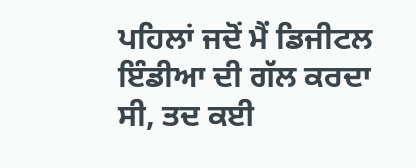ਪਹਿਲਾਂ ਜਦੋਂ ਮੈਂ ਡਿਜੀਟਲ ਇੰਡੀਆ ਦੀ ਗੱਲ ਕਰਦਾ ਸੀ, ਤਦ ਕਈ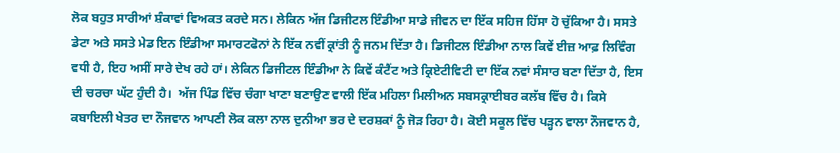ਲੋਕ ਬਹੁਤ ਸਾਰੀਆਂ ਸ਼ੰਕਾਵਾਂ ਵਿਅਕਤ ਕਰਦੇ ਸਨ। ਲੇਕਿਨ ਅੱਜ ਡਿਜੀਟਲ ਇੰਡੀਆ ਸਾਡੇ ਜੀਵਨ ਦਾ ਇੱਕ ਸਹਿਜ ਹਿੱਸਾ ਹੋ ਚੁੱਕਿਆ ਹੈ। ਸਸਤੇ ਡੇਟਾ ਅਤੇ ਸਸਤੇ ਮੇਡ ਇਨ ਇੰਡੀਆ ਸਮਾਰਟਫੋਨਾਂ ਨੇ ਇੱਕ ਨਵੀਂ ਕ੍ਰਾਂਤੀ ਨੂੰ ਜਨਮ ਦਿੱਤਾ ਹੈ। ਡਿਜੀਟਲ ਇੰਡੀਆ ਨਾਲ ਕਿਵੇਂ ਈਜ਼ ਆਫ਼ ਲਿਵਿੰਗ ਵਧੀ ਹੈ, ਇਹ ਅਸੀਂ ਸਾਰੇ ਦੇਖ ਰਹੇ ਹਾਂ। ਲੇਕਿਨ ਡਿਜੀਟਲ ਇੰਡੀਆ ਨੇ ਕਿਵੇਂ ਕੰਟੈਂਟ ਅਤੇ ਕ੍ਰਿਏਟੀਵਿਟੀ ਦਾ ਇੱਕ ਨਵਾਂ ਸੰਸਾਰ ਬਣਾ ਦਿੱਤਾ ਹੈ, ਇਸ ਦੀ ਚਰਚਾ ਘੱਟ ਹੁੰਦੀ ਹੈ।  ਅੱਜ ਪਿੰਡ ਵਿੱਚ ਚੰਗਾ ਖਾਣਾ ਬਣਾਉਣ ਵਾਲੀ ਇੱਕ ਮਹਿਲਾ ਮਿਲੀਅਨ ਸਬਸਕ੍ਰਾਈਬਰ ਕਲੱਬ ਵਿੱਚ ਹੈ। ਕਿਸੇ ਕਬਾਇਲੀ ਖੇਤਰ ਦਾ ਨੌਜਵਾਨ ਆਪਣੀ ਲੋਕ ਕਲਾ ਨਾਲ ਦੁਨੀਆ ਭਰ ਦੇ ਦਰਸ਼ਕਾਂ ਨੂੰ ਜੋੜ ਰਿਹਾ ਹੈ। ਕੋਈ ਸਕੂਲ ਵਿੱਚ ਪੜ੍ਹਨ ਵਾਲਾ ਨੌਜਵਾਨ ਹੈ,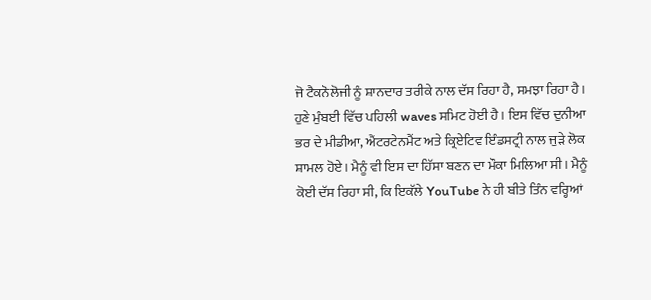ਜੋ ਟੈਕਨੋਲੋਜੀ ਨੂੰ ਸ਼ਾਨਦਾਰ ਤਰੀਕੇ ਨਾਲ ਦੱਸ ਰਿਹਾ ਹੈ, ਸਮਝਾ ਰਿਹਾ ਹੈ। ਹੁਣੇ ਮੁੰਬਈ ਵਿੱਚ ਪਹਿਲੀ waves ਸਮਿਟ ਹੋਈ ਹੈ। ਇਸ ਵਿੱਚ ਦੁਨੀਆ ਭਰ ਦੇ ਮੀਡੀਆ, ਐਂਟਰਟੇਨਮੈਂਟ ਅਤੇ ਕ੍ਰਿਏਟਿਵ ਇੰਡਸਟ੍ਰੀ ਨਾਲ ਜੁੜੇ ਲੋਕ ਸ਼ਾਮਲ ਹੋਏ। ਮੈਨੂੰ ਵੀ ਇਸ ਦਾ ਹਿੱਸਾ ਬਣਨ ਦਾ ਮੌਕਾ ਮਿਲਿਆ ਸੀ। ਮੈਨੂੰ ਕੋਈ ਦੱਸ ਰਿਹਾ ਸੀ, ਕਿ ਇਕੱਲੇ YouTube ਨੇ ਹੀ ਬੀਤੇ ਤਿੰਨ ਵਰ੍ਹਿਆਂ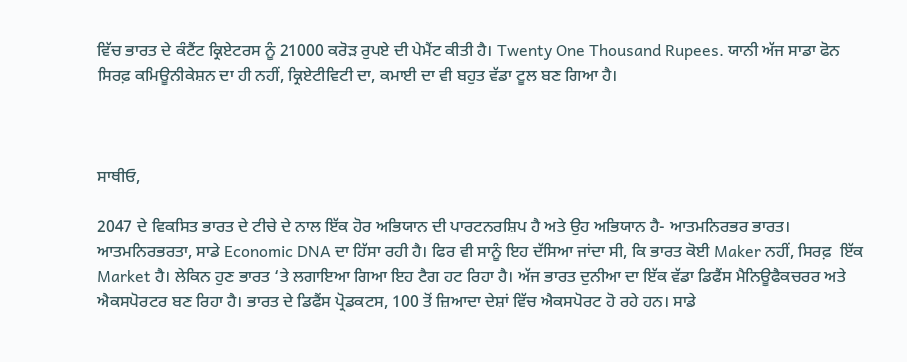ਵਿੱਚ ਭਾਰਤ ਦੇ ਕੰਟੈਂਟ ਕ੍ਰਿਏਟਰਸ ਨੂੰ 21000 ਕਰੋੜ ਰੁਪਏ ਦੀ ਪੇਮੈਂਟ ਕੀਤੀ ਹੈ। Twenty One Thousand Rupees. ਯਾਨੀ ਅੱਜ ਸਾਡਾ ਫੋਨ ਸਿਰਫ਼ ਕਮਿਊਨੀਕੇਸ਼ਨ ਦਾ ਹੀ ਨਹੀਂ, ਕ੍ਰਿਏਟੀਵਿਟੀ ਦਾ, ਕਮਾਈ ਦਾ ਵੀ ਬਹੁਤ ਵੱਡਾ ਟੂਲ ਬਣ ਗਿਆ ਹੈ।



ਸਾਥੀਓ,

2047 ਦੇ ਵਿਕਸਿਤ ਭਾਰਤ ਦੇ ਟੀਚੇ ਦੇ ਨਾਲ ਇੱਕ ਹੋਰ ਅਭਿਯਾਨ ਦੀ ਪਾਰਟਨਰਸ਼ਿਪ ਹੈ ਅਤੇ ਉਹ ਅਭਿਯਾਨ ਹੈ- ਆਤਮਨਿਰਭਰ ਭਾਰਤ। ਆਤਮਨਿਰਭਰਤਾ, ਸਾਡੇ Economic DNA ਦਾ ਹਿੱਸਾ ਰਹੀ ਹੈ। ਫਿਰ ਵੀ ਸਾਨੂੰ ਇਹ ਦੱਸਿਆ ਜਾਂਦਾ ਸੀ, ਕਿ ਭਾਰਤ ਕੋਈ Maker ਨਹੀਂ, ਸਿਰਫ਼  ਇੱਕ Market ਹੈ। ਲੇਕਿਨ ਹੁਣ ਭਾਰਤ ‘ਤੇ ਲਗਾਇਆ ਗਿਆ ਇਹ ਟੈਗ ਹਟ ਰਿਹਾ ਹੈ। ਅੱਜ ਭਾਰਤ ਦੁਨੀਆ ਦਾ ਇੱਕ ਵੱਡਾ ਡਿਫੈਂਸ ਮੈਨਿਊਫੈਕਚਰਰ ਅਤੇ ਐਕਸਪੋਰਟਰ ਬਣ ਰਿਹਾ ਹੈ। ਭਾਰਤ ਦੇ ਡਿਫੈਂਸ ਪ੍ਰੋਡਕਟਸ, 100 ਤੋਂ ਜ਼ਿਆਦਾ ਦੇਸ਼ਾਂ ਵਿੱਚ ਐਕਸਪੋਰਟ ਹੋ ਰਹੇ ਹਨ। ਸਾਡੇ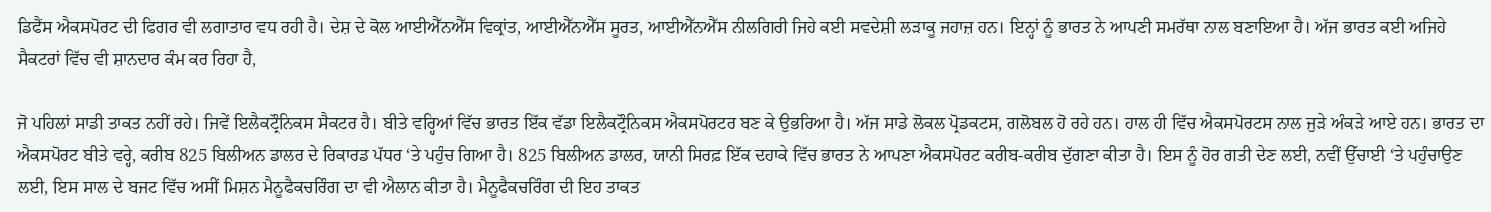ਡਿਫੈਂਸ ਐਕਸਪੋਰਟ ਦੀ ਫਿਗਰ ਵੀ ਲਗਾਤਾਰ ਵਧ ਰਹੀ ਹੈ। ਦੇਸ਼ ਦੇ ਕੋਲ ਆਈਐੱਨਐੱਸ ਵਿਕ੍ਰਾਂਤ, ਆਈਐੱਨਐੱਸ ਸੂਰਤ, ਆਈਐੱਨਐੱਸ ਨੀਲਗਿਰੀ ਜਿਹੇ ਕਈ ਸਵਦੇਸ਼ੀ ਲੜਾਕੂ ਜਹਾਜ਼ ਹਨ। ਇਨ੍ਹਾਂ ਨੂੰ ਭਾਰਤ ਨੇ ਆਪਣੀ ਸਮਰੱਥਾ ਨਾਲ ਬਣਾਇਆ ਹੈ। ਅੱਜ ਭਾਰਤ ਕਈ ਅਜਿਹੇ ਸੈਕਟਰਾਂ ਵਿੱਚ ਵੀ ਸ਼ਾਨਦਾਰ ਕੰਮ ਕਰ ਰਿਹਾ ਹੈ,

ਜੋ ਪਹਿਲਾਂ ਸਾਡੀ ਤਾਕਤ ਨਹੀਂ ਰਹੇ। ਜਿਵੇਂ ਇਲੈਕਟ੍ਰੌਨਿਕਸ ਸੈਕਟਰ ਹੈ। ਬੀਤੇ ਵਰ੍ਹਿਆਂ ਵਿੱਚ ਭਾਰਤ ਇੱਕ ਵੱਡਾ ਇਲੈਕਟ੍ਰੌਨਿਕਸ ਐਕਸਪੋਰਟਰ ਬਣ ਕੇ ਉਭਰਿਆ ਹੈ। ਅੱਜ ਸਾਡੇ ਲੋਕਲ ਪ੍ਰੋਡਕਟਸ, ਗਲੋਬਲ ਹੋ ਰਹੇ ਹਨ। ਹਾਲ ਹੀ ਵਿੱਚ ਐਕਸਪੋਰਟਸ ਨਾਲ ਜੁੜੇ ਅੰਕੜੇ ਆਏ ਹਨ। ਭਾਰਤ ਦਾ ਐਕਸਪੋਰਟ ਬੀਤੇ ਵਰ੍ਹੇ, ਕਰੀਬ 825 ਬਿਲੀਅਨ ਡਾਲਰ ਦੇ ਰਿਕਾਰਡ ਪੱਧਰ ‘ਤੇ ਪਹੁੰਚ ਗਿਆ ਹੈ। 825 ਬਿਲੀਅਨ ਡਾਲਰ, ਯਾਨੀ ਸਿਰਫ਼ ਇੱਕ ਦਹਾਕੇ ਵਿੱਚ ਭਾਰਤ ਨੇ ਆਪਣਾ ਐਕਸਪੋਰਟ ਕਰੀਬ-ਕਰੀਬ ਦੁੱਗਣਾ ਕੀਤਾ ਹੈ। ਇਸ ਨੂੰ ਹੋਰ ਗਤੀ ਦੇਣ ਲਈ, ਨਵੀਂ ਉੱਚਾਈ ‘ਤੇ ਪਹੁੰਚਾਉਣ ਲਈ, ਇਸ ਸਾਲ ਦੇ ਬਜਟ ਵਿੱਚ ਅਸੀਂ ਮਿਸ਼ਨ ਮੈਨੂਫੈਕਚਰਿੰਗ ਦਾ ਵੀ ਐਲਾਨ ਕੀਤਾ ਹੈ। ਮੈਨੂਫੈਕਚਰਿੰਗ ਦੀ ਇਹ ਤਾਕਤ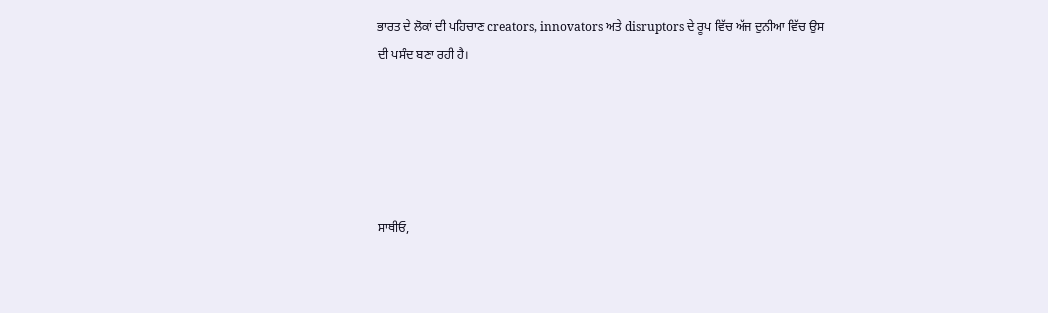ਭਾਰਤ ਦੇ ਲੋਕਾਂ ਦੀ ਪਹਿਚਾਣ creators, innovators ਅਤੇ disruptors ਦੇ ਰੂਪ ਵਿੱਚ ਅੱਜ ਦੁਨੀਆ ਵਿੱਚ ਉਸ ਦੀ ਪਸੰਦ ਬਣਾ ਰਹੀ ਹੈ।





ਸਾਥੀਓ,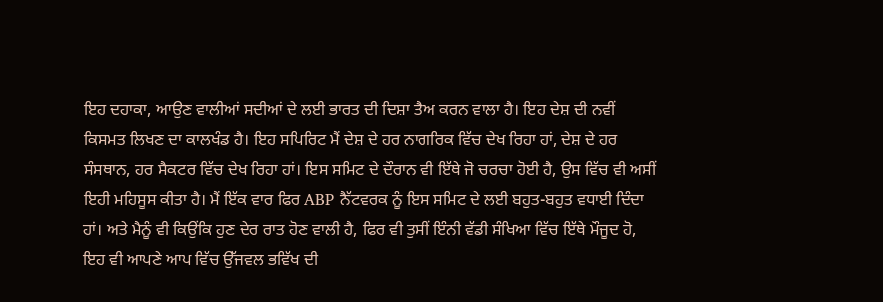ਇਹ ਦਹਾਕਾ, ਆਉਣ ਵਾਲੀਆਂ ਸਦੀਆਂ ਦੇ ਲਈ ਭਾਰਤ ਦੀ ਦਿਸ਼ਾ ਤੈਅ ਕਰਨ ਵਾਲਾ ਹੈ। ਇਹ ਦੇਸ਼ ਦੀ ਨਵੀਂ ਕਿਸਮਤ ਲਿਖਣ ਦਾ ਕਾਲਖੰਡ ਹੈ। ਇਹ ਸਪਿਰਿਟ ਮੈਂ ਦੇਸ਼ ਦੇ ਹਰ ਨਾਗਰਿਕ ਵਿੱਚ ਦੇਖ ਰਿਹਾ ਹਾਂ, ਦੇਸ਼ ਦੇ ਹਰ ਸੰਸਥਾਨ, ਹਰ ਸੈਕਟਰ ਵਿੱਚ ਦੇਖ ਰਿਹਾ ਹਾਂ। ਇਸ ਸਮਿਟ ਦੇ ਦੌਰਾਨ ਵੀ ਇੱਥੇ ਜੋ ਚਰਚਾ ਹੋਈ ਹੈ, ਉਸ ਵਿੱਚ ਵੀ ਅਸੀਂ ਇਹੀ ਮਹਿਸੂਸ ਕੀਤਾ ਹੈ। ਮੈਂ ਇੱਕ ਵਾਰ ਫਿਰ ABP ਨੈੱਟਵਰਕ ਨੂੰ ਇਸ ਸਮਿਟ ਦੇ ਲਈ ਬਹੁਤ-ਬਹੁਤ ਵਧਾਈ ਦਿੰਦਾ ਹਾਂ। ਅਤੇ ਮੈਨੂੰ ਵੀ ਕਿਉਂਕਿ ਹੁਣ ਦੇਰ ਰਾਤ ਹੋਣ ਵਾਲੀ ਹੈ, ਫਿਰ ਵੀ ਤੁਸੀਂ ਇੰਨੀ ਵੱਡੀ ਸੰਖਿਆ ਵਿੱਚ ਇੱਥੇ ਮੌਜੂਦ ਹੋ, ਇਹ ਵੀ ਆਪਣੇ ਆਪ ਵਿੱਚ ਉੱਜਵਲ ਭਵਿੱਖ ਦੀ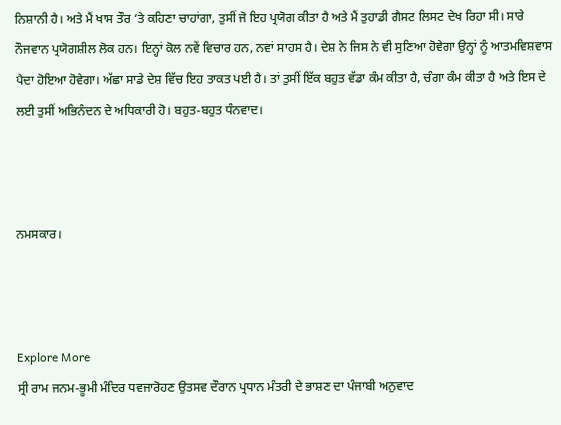ਨਿਸ਼ਾਨੀ ਹੈ। ਅਤੇ ਮੈਂ ਖਾਸ ਤੌਰ ‘ਤੇ ਕਹਿਣਾ ਚਾਹਾਂਗਾ, ਤੁਸੀਂ ਜੋ ਇਹ ਪ੍ਰਯੋਗ ਕੀਤਾ ਹੈ ਅਤੇ ਮੈਂ ਤੁਹਾਡੀ ਗੈਸਟ ਲਿਸਟ ਦੇਖ ਰਿਹਾ ਸੀ। ਸਾਰੇ ਨੌਜਵਾਨ ਪ੍ਰਯੋਗਸ਼ੀਲ ਲੋਕ ਹਨ। ਇਨ੍ਹਾਂ ਕੋਲ ਨਵੇਂ ਵਿਚਾਰ ਹਨ, ਨਵਾਂ ਸਾਹਸ ਹੈ। ਦੇਸ਼ ਨੇ ਜਿਸ ਨੇ ਵੀ ਸੁਣਿਆ ਹੋਵੇਗਾ ਉਨ੍ਹਾਂ ਨੂੰ ਆਤਮਵਿਸ਼ਵਾਸ ਪੈਦਾ ਹੋਇਆ ਹੋਵੇਗਾ। ਅੱਛਾ ਸਾਡੇ ਦੇਸ਼ ਵਿੱਚ ਇਹ ਤਾਕਤ ਪਈ ਹੈ। ਤਾਂ ਤੁਸੀਂ ਇੱਕ ਬਹੁਤ ਵੱਡਾ ਕੰਮ ਕੀਤਾ ਹੈ, ਚੰਗਾ ਕੰਮ ਕੀਤਾ ਹੈ ਅਤੇ ਇਸ ਦੇ ਲਈ ਤੁਸੀਂ ਅਭਿਨੰਦਨ ਦੇ ਅਧਿਕਾਰੀ ਹੋ। ਬਹੁਤ-ਬਹੁਤ ਧੰਨਵਾਦ।



ਨਮਸਕਾਰ।



Explore More
ਸ੍ਰੀ ਰਾਮ ਜਨਮ-ਭੂਮੀ ਮੰਦਿਰ ਧਵਜਾਰੋਹਣ ਉਤਸਵ ਦੌਰਾਨ ਪ੍ਰਧਾਨ ਮੰਤਰੀ ਦੇ ਭਾਸ਼ਣ ਦਾ ਪੰਜਾਬੀ ਅਨੁਵਾਦ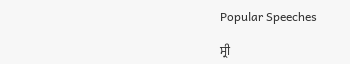Popular Speeches

ਸ੍ਰੀ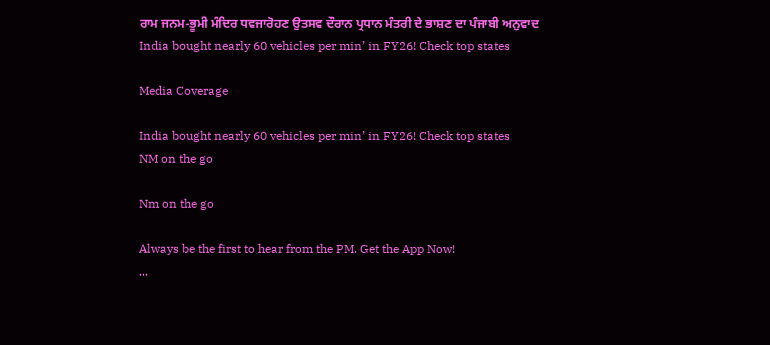ਰਾਮ ਜਨਮ-ਭੂਮੀ ਮੰਦਿਰ ਧਵਜਾਰੋਹਣ ਉਤਸਵ ਦੌਰਾਨ ਪ੍ਰਧਾਨ ਮੰਤਰੀ ਦੇ ਭਾਸ਼ਣ ਦਾ ਪੰਜਾਬੀ ਅਨੁਵਾਦ
India bought nearly 60 vehicles per min’ in FY26! Check top states

Media Coverage

India bought nearly 60 vehicles per min’ in FY26! Check top states
NM on the go

Nm on the go

Always be the first to hear from the PM. Get the App Now!
...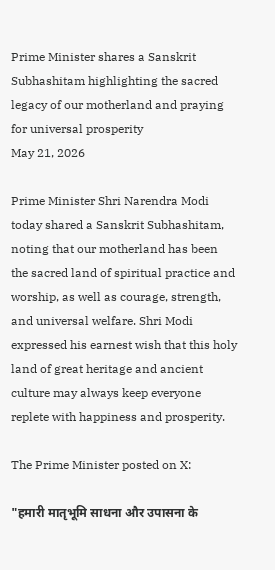Prime Minister shares a Sanskrit Subhashitam highlighting the sacred legacy of our motherland and praying for universal prosperity
May 21, 2026

Prime Minister Shri Narendra Modi today shared a Sanskrit Subhashitam, noting that our motherland has been the sacred land of spiritual practice and worship, as well as courage, strength, and universal welfare. Shri Modi expressed his earnest wish that this holy land of great heritage and ancient culture may always keep everyone replete with happiness and prosperity.

The Prime Minister posted on X:

"हमारी मातृभूमि साधना और उपासना के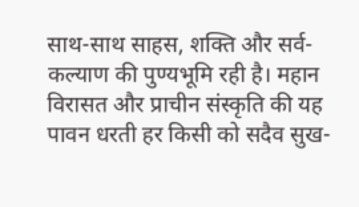साथ-साथ साहस, शक्ति और सर्व-कल्याण की पुण्यभूमि रही है। महान विरासत और प्राचीन संस्कृति की यह पावन धरती हर किसी को सदैव सुख-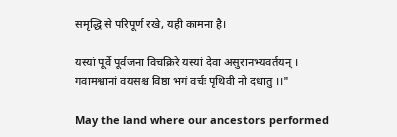समृद्धि से परिपूर्ण रखे, यही कामना है।

यस्यां पूर्वे पूर्वजना विचक्रिरे यस्यां देवा असुरानभ्यवर्तयन् ।
गवामश्वानां वयसश्च विष्ठा भगं वर्चः पृथिवी नो दधातु ।।"

May the land where our ancestors performed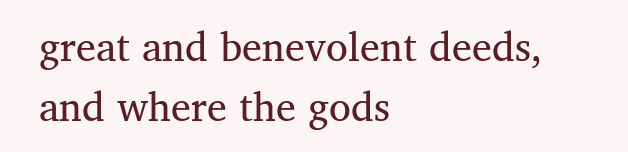great and benevolent deeds, and where the gods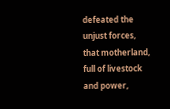defeated the unjust forces, that motherland, full of livestock and power,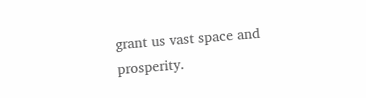grant us vast space and prosperity.